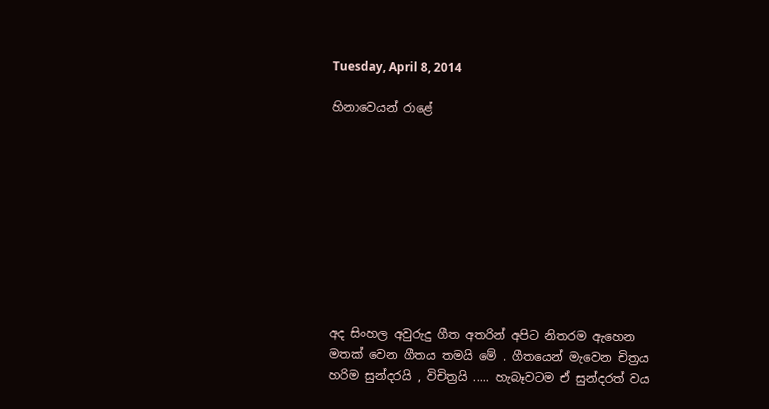Tuesday, April 8, 2014

හිනාවෙයන් රාළේ










අද සිංහල අවුරුදු ගීත අතරින් අපිට නිතරම ඇහෙන මතක් වෙන ගීතය තමයි මේ . ගීතයෙන් මැවෙන චිත්‍රය හරිම සුන්දරයි , විචිත්‍රයි ..... හැබෑවටම ඒ සුන්දරත් වය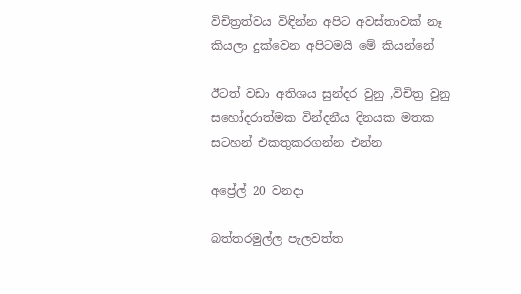විචිත්‍රත්වය විඳින්න අපිට අවස්තාවක් නෑ කියලා දුක්වෙන අපිටමයි මේ කියන්නේ

ඊටත් වඩා අතිශය සුන්දර වුනු ,විචිත්‍ර වුනු සහෝදරාත්මක වින්දනීය දිනයක මතක සටහන් එකතුකරගන්න එන්න

අප්‍රේල් 20 වනදා

බත්තරමුල්ල පැලවත්ත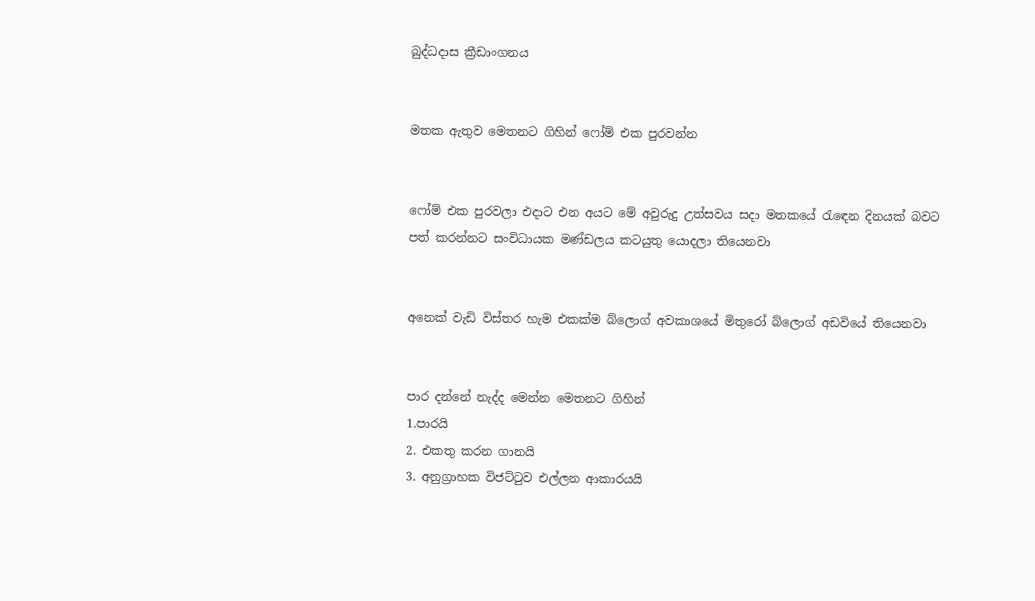බුද්ධදාස ක්‍රීඩාංගනය


මතක ඇතුව මෙතනට ගිහින් ෆෝම් එක පුරවන්න


ෆෝම් එක පුරවලා එදාට එන අයට මේ අවුරුදු උත්සවය සදා මතකයේ රැඳෙන දිනයක් බවට පත් කරන්නට සංවිධායක මණ්ඩලය කටයුතු යොදලා තියෙනවා


අනෙක් වැඩි විස්තර හැම එකක්ම බ්ලොග් අවකාශයේ මිතුරෝ බ්ලොග් අඩවියේ තියෙනවා


පාර දන්නේ නැද්ද මෙන්න මෙතනට ගිහින්
1.පාරයි
2. එකතු කරන ගානයි
3. අනුග්‍රාහක විජට්ටුව එල්ලන ආකාරයයි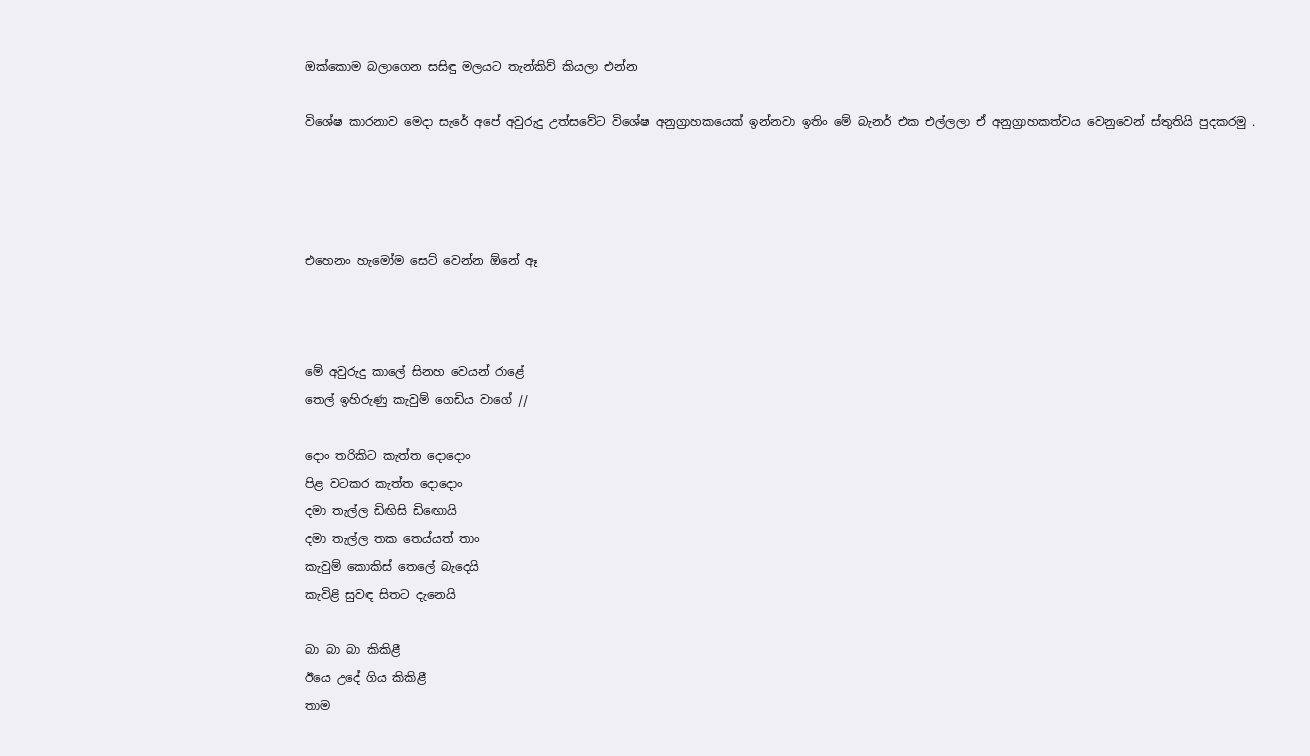ඔක්කොම බලාගෙන සසිඳු මලයට තැන්කිව් කියලා එන්න

විශේෂ කාරනාව මෙදා සැරේ අපේ අවුරුදු උත්සවේට විශේෂ අනුග්‍රාහකයෙක් ඉන්නවා ඉතිං මේ බැනර් එක එල්ලලා ඒ අනුග්‍රාහකත්වය වෙනුවෙන් ස්තුතියි පුදකරමු .




එහෙනං හැමෝම සෙට් වෙන්න ඕනේ ඈ



මේ අවුරුදු කාලේ සිනහ වෙයන් රාළේ
තෙල් ඉහිරුණු කැවුම් ගෙඩිය වාගේ //

දොං තරිකිට කැත්ත ‍දොදොං
පිළ වටකර කැත්ත දොදොං
දමා තැල්ල ඩිඟිසි ඩි‍‍ඟොයි
දමා තැල්ල තක තෙය්යත් තාං
කැවුම් කොකිස් තෙලේ බැ‍දෙයි
කැවිළි සුවඳ සිතට දැනෙයි

බා බා බා කිකිළී
ඊයෙ උදේ ගිය කිකිළී
තාම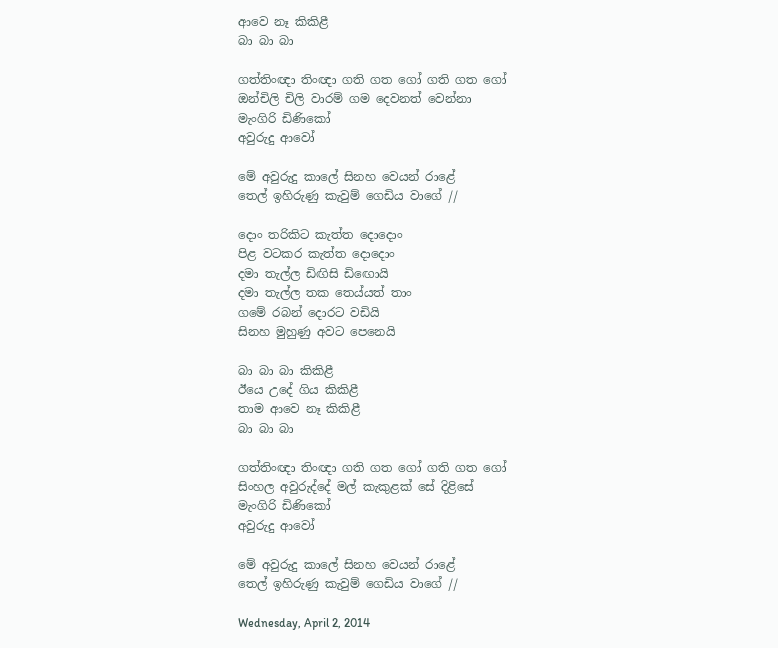ආවෙ නෑ කිකිළී
බා බා බා

ගත්තිංඥා තිංඥා ගති ගත ගෝ ගති ගත ගෝ
ඔන්චිලි චිලි වාරම් ගම දෙවනත් වෙන්නා
මැංගිරි ඩිණිකෝ
අවුරුදු ආවෝ

මේ අවුරුදු කාලේ සිනහ වෙයන් රාළේ
තෙල් ඉහිරුණු කැවුම් ගෙඩිය වාගේ //

දොං තරිකිට කැත්ත ‍දොදොං
පිළ වටකර කැත්ත දොදොං
දමා තැල්ල ඩිඟිසි ඩි‍‍ඟොයි
දමා තැල්ල තක තෙය්යත් තාං
ගමේ රබන් දොරට වඩියි
සිනහ මුහුණු අවට පෙනෙයි

බා බා බා කිකිළී
ඊයෙ උදේ ගිය කිකිළී
තාම ආවෙ නෑ කිකිළී
බා බා බා

ගත්තිංඥා තිංඥා ගති ගත ගෝ ගති ගත ගෝ
සිංහල අවුරුද්දේ මල් කැකුළක් සේ දිළිසේ
මැංගිරි ඩිණිකෝ
අවුරුදු ආවෝ

මේ අවුරුදු කාලේ සිනහ වෙයන් රාළේ
තෙල් ඉහිරුණු කැවුම් ගෙඩිය වාගේ //

Wednesday, April 2, 2014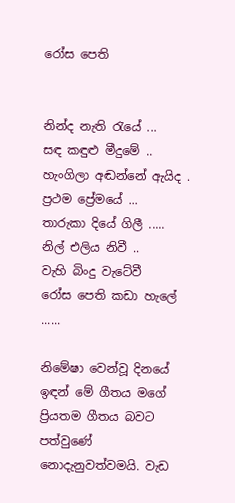රෝස පෙති


නින්ද නැති රැයේ ...
සඳ කඳුළු මීදුමේ ..
හැංගිලා අඬන්නේ ඇයිද .
ප්‍රථම ප්‍රේමයේ ...
තාරුකා දියේ ගිලී .....
නිල් එලිය නිවී ..
වැහි බිංදු වැටේවී
රෝස පෙති කඩා හැලේ ......

නිමේෂා වෙන්වූ දිනයේ ඉඳන් මේ ගීතය මගේ ප්‍රියතම ගීතය බවට පත්වුණේ නොදැනුවත්වමයි. වැඩ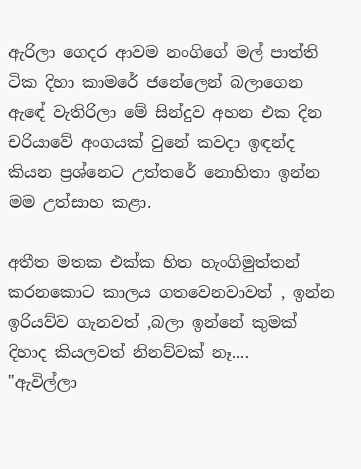ඇරිලා ගෙදර ආවම නංගිගේ මල් පාත්ති ටික දිහා කාමරේ ජනේලෙන් බලාගෙන ඇඳේ වැතිරිලා මේ සින්දුව අහන එක දින චරියාවේ අංගයක් වුනේ කවදා ඉඳන්ද කියන ප්‍රශ්නෙට උත්තරේ නොහිතා ඉන්න මම උත්සාහ කළා.

අතීත මතක එක්ක හිත හැංගිමුත්තන් කරනකොට කාලය ගතවෙනවාවත් , ඉන්න ඉරියව්ව ගැනවත් ,බලා ඉන්නේ කුමක් දිහාද කියලවත් නිනව්වක් නෑ....
"ඇවිල්ලා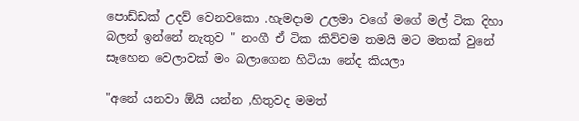පොඩ්ඩක් උදව් වෙනවකො .හැමදාම උලමා වගේ මගේ මල් ටික දිහා බලන් ඉන්නේ නැතුව " නංගී ඒ ටික කිව්වම තමයි මට මතක් වුනේ සෑහෙන වෙලාවක් මං බලාගෙන හිටියා නේද කියලා

"අනේ යනවා ඕයි යන්න ,හිතුවද මමත්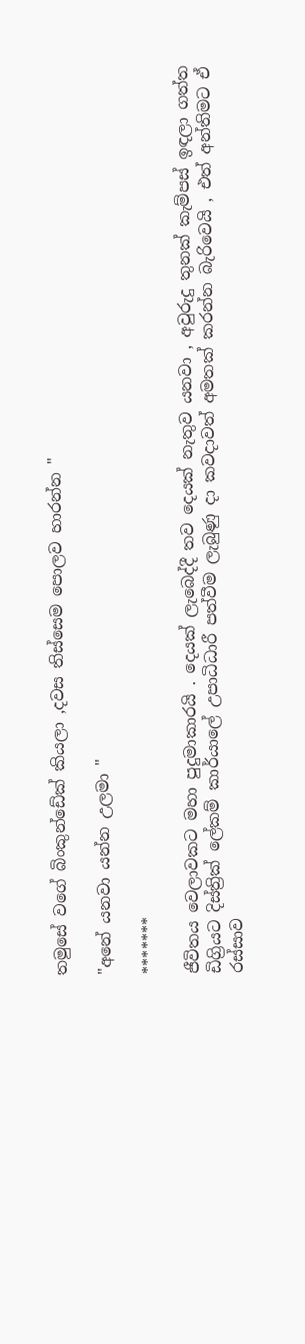තමුසේ වගේ බිංකුන්ඩේක් කියලා ,දවස තිස්සෙම පොලව හාරන්න "

"අනේ යනවා යන්න උලමා "

*******

ජීවිතය වෙලාවකට මහා පුදුමාකාරයි . දෙයක් ලැබෙද්දී තව දෙයක් නැතුව යනවා , අවුරුදු තුනක් කැම්පස් ඉඳලා ගත්ත ඩිග්‍රියට දිස්ත්‍රික් ලේකම් කාර්යාලේ උපාධිධාරී පත්වීම ලැබුණු දා කවදාවත් අමතක් කරන්න බැරිවෙයි , එත් අන්තිමට ඒ රස්සාව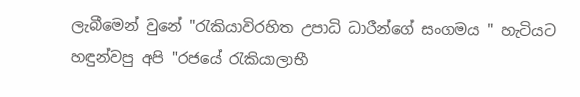ලැබීමෙන් වුනේ "රැකියාවිරහිත උපාධි ධාරීන්ගේ සංගමය " හැටියට හඳුන්වපු අපි "රජයේ රැකියාලාභී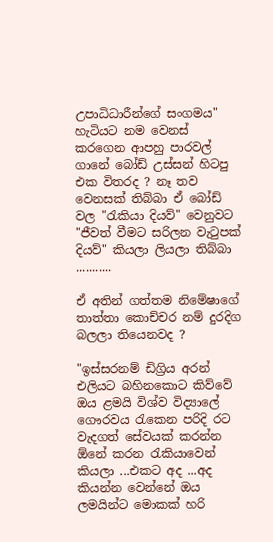උපාධිධාරීන්ගේ සංගමය" හැටියට නම වෙනස් කරගෙන ආපහු පාරවල් ගානේ බෝඩ් උස්සන් හිටපු එක විතරද ? නෑ තව වෙනසක් තිබ්බා ඒ බෝඩ් වල "රැකියා දියව්" වෙනුවට "ජීවත් වීමට සරිලන වැටුපක් දියව්" කියලා ලියලා තිබ්බා ...........

ඒ අතින් ගත්තම නිමේෂාගේ තාත්තා කොච්චර නම් දුරදිග බලලා තියෙනවද ?

"ඉස්සරනම් ඩිග්‍රිය අරන් එලියට බහිනකොට කිව්වේ ඔය ළමයි විශ්ව විද්‍යාලේ ගෞරවය රැකෙන පරිදි රට වැදගත් සේවයක් කරන්න ඕනේ කරන රැකියාවෙන් කියලා ...එකට අද ...අද කියන්න වෙන්නේ ඔය ලමයින්ට මොකක් හරි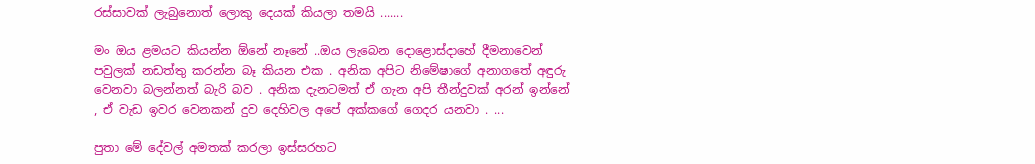රස්සාවක් ලැබුනොත් ලොකු දෙයක් කියලා තමයි .......

මං ඔය ළමයට කියන්න ඕනේ නෑනේ ..ඔය ලැබෙන දොළොස්දාහේ දීමනාවෙන් පවුලක් නඩත්තු කරන්න බෑ කියන එක . අනික අපිට නිමේෂාගේ අනාගතේ අඳුරු වෙනවා බලන්නත් බැරි බව . අනික දැනටමත් ඒ ගැන අපි තීන්දුවක් අරන් ඉන්නේ , ඒ වැඩ ඉවර වෙනකන් දුව දෙහිවල අපේ අක්කගේ ගෙදර යනවා . ...

පුතා මේ දේවල් අමතක් කරලා ඉස්සරහට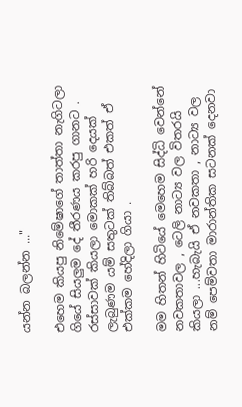යන්න බලන්න ..."

එහෙම කියපු නිමේෂාගේ තාත්තා නැගිටලා ගියේ සියලුම දේ තීරණය කරපු ගානට . රස්සාවක් කියලා මොකක් හරි දෙයක් ලැබුණම යම් සතුටක් තිබ්බත් එකත් ඒ එක්කම හේදිලා ගියා .

මම හිතන් හිටියේ මෙහෙම සිද්ධි වෙන්නේ නවකතාවල , ටෙලි නාට්‍ය වල විතරයි කියලා ...හැබැයි ඒ නවකතා , නාට්‍ය වල නම් පෙම්වතා මාරාන්තික සටනක් දෙනවා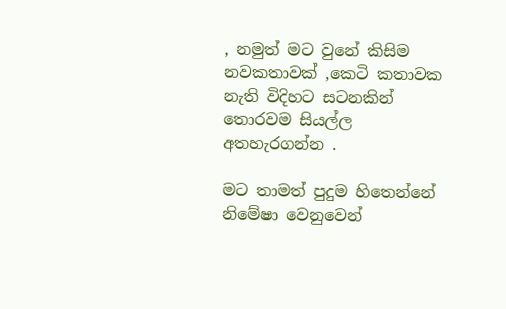, නමුත් මට වුනේ කිසිම නවකතාවක් ,කෙටි කතාවක නැති විදිහට සටනකින් තොරවම සියල්ල අතහැරගන්න .

මට තාමත් පුදුම හිතෙන්නේ නිමේෂා වෙනුවෙන්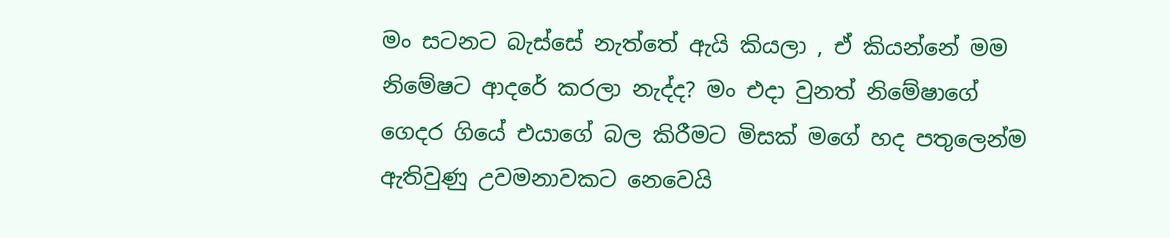මං සටනට බැස්සේ නැත්තේ ඇයි කියලා , ඒ කියන්නේ මම නිමේෂට ආදරේ කරලා නැද්ද? මං එදා වුනත් නිමේෂාගේ ගෙදර ගියේ එයාගේ බල කිරීමට මිසක් මගේ හද පතුලෙන්ම ඇතිවුණු උවමනාවකට නෙවෙයි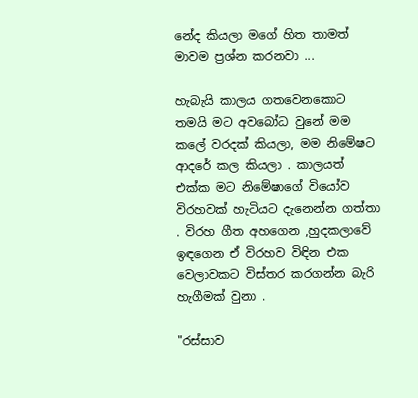නේද කියලා මගේ හිත තාමත් මාවම ප්‍රශ්න කරනවා ...

හැබැයි කාලය ගතවෙනකොට තමයි මට අවබෝධ වුනේ මම කලේ වරදක් කියලා, මම නිමේෂට ආදරේ කල කියලා . කාලයත් එක්ක මට නිමේෂාගේ වියෝව විරහවක් හැටියට දැනෙන්න ගත්තා . විරහ ගීත අහගෙන ,හුදකලාවේ ඉඳගෙන ඒ විරහව විඳින එක වෙලාවකට විස්තර කරගන්න බැරි හැගීමක් වුනා .

"රස්සාව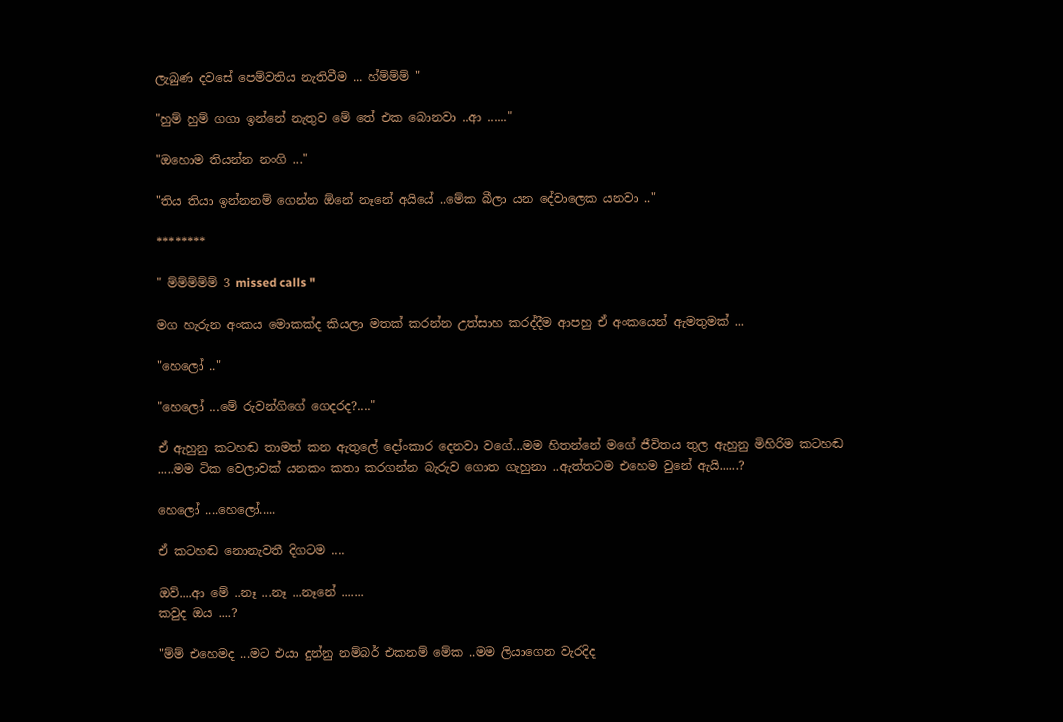ලැබුණ දවසේ පෙම්වතිය නැතිවීම ... හ්ම්ම්ම් "

"හුම් හුම් ගගා ඉන්නේ නැතුව මේ තේ එක බොනවා ..ආ ......"

"ඔහොම තියන්න නංගි ..."

"තිය තියා ඉන්නනම් ගෙන්න ඕනේ නෑනේ අයියේ ..මේක බීලා යන දේවාලෙක යනවා .."

********

" ම්ම්ම්ම්ම් 3 missed calls "

මග හැරුන අංකය මොකක්ද කියලා මතක් කරන්න උත්සාහ කරද්දීම ආපහු ඒ අංකයෙන් ඇමතුමක් ...

"හෙලෝ .."

"හෙලෝ ...මේ රුවන්ගිගේ ගෙදරද?...."

ඒ ඇහුනු කටහඬ තාමත් කන ඇතුලේ දෝංකාර දෙනවා වගේ...මම හිතන්නේ මගේ ජීවිතය තුල ඇහුනු මිහිරිම කටහඬ .....මම ටික වෙලාවක් යනකං කතා කරගන්න බැරුව ගොත ගැහුනා ..ඇත්තටම එහෙම වුනේ ඇයි......?

හෙලෝ ....හෙලෝ.....

ඒ කටහඬ නොනැවතී දිගටම ....

ඔව්....ආ මේ ..නෑ ...නෑ ...නෑනේ .......
කවුද ඔය ....?

"ම්ම් එහෙමද ...මට එයා දුන්නු නම්බර් එකනම් මේක ..මම ලියාගෙන වැරදිද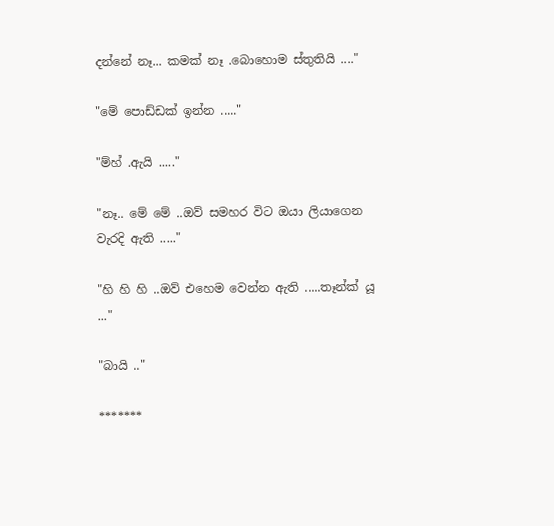දන්නේ නෑ... කමක් නෑ .බොහොම ස්තුතියි ...."

"මේ පොඩ්ඩක් ඉන්න ....."

"ම්හ් .ඇයි ....."

"නෑ.. මේ මේ ..ඔව් සමහර විට ඔයා ලියාගෙන වැරදි ඇති ....."

"හි හි හි ..ඔව් එහෙම වෙන්න ඇති .....තෑන්ක් යූ ..."

"බායි .."

*******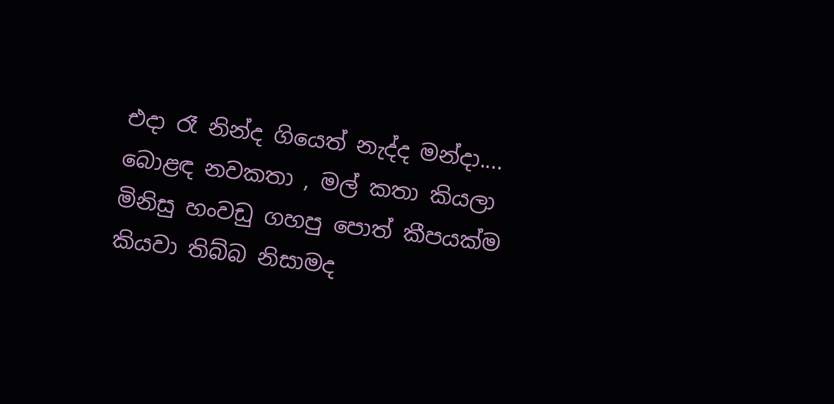එදා රෑ නින්ද ගියෙත් නැද්ද මන්දා.... බොළඳ නවකතා , මල් කතා කියලා මිනිසු හංවඩු ගහපු පොත් කීපයක්ම කියවා තිබ්බ නිසාමද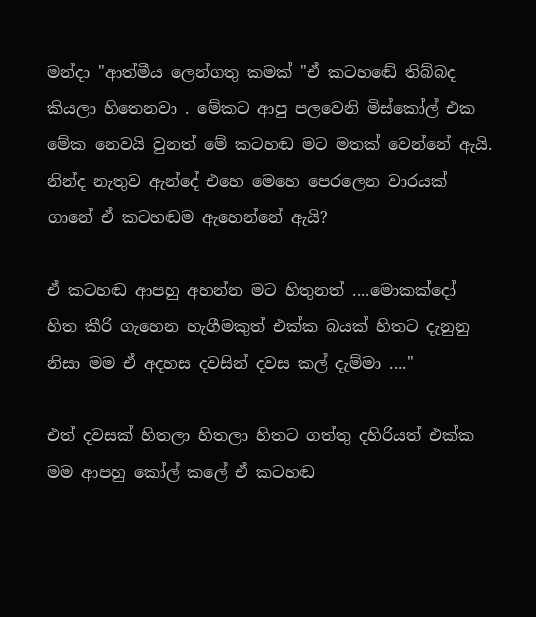මන්දා "ආත්මීය ලෙන්ගතු කමක් "ඒ කටහඬේ තිබ්බද කියලා හිතෙනවා . මේකට ආපු පලවෙනි මිස්කෝල් එක මේක නෙවයි වුනත් මේ කටහඬ මට මතක් වෙන්නේ ඇයි. නින්ද නැතුව ඇන්දේ එහෙ මෙහෙ පෙරලෙන වාරයක් ගානේ ඒ කටහඬම ඇහෙන්නේ ඇයි?

ඒ කටහඬ ආපහු අහන්න මට හිතුනත් ....මොකක්දෝ හිත කීරි ගැහෙන හැගීමකුත් එක්ක බයක් හිතට දැනුනු නිසා මම ඒ අදහස දවසින් දවස කල් දැම්මා ...."

එත් දවසක් හිතලා හිතලා හිතට ගත්තු දහිරියත් එක්ක මම ආපහු කෝල් කලේ ඒ කටහඬ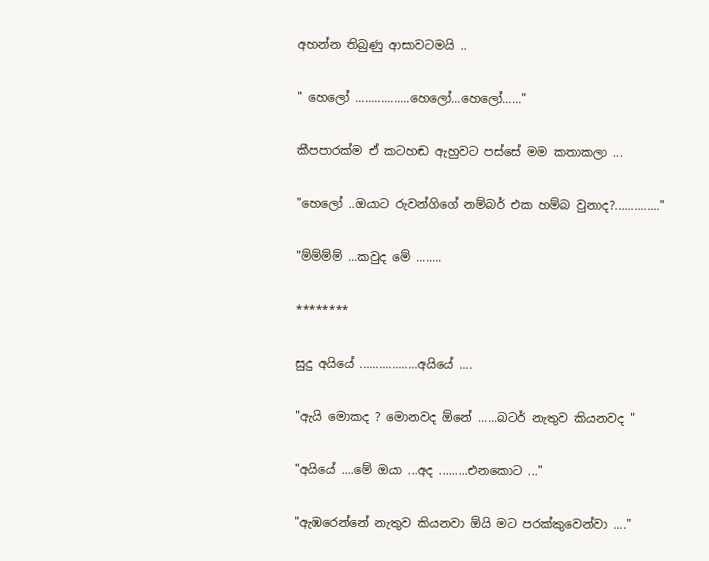අහන්න තිබුණු ආසාවටමයි ..

" හෙලෝ .................හෙලෝ...හෙලෝ......"

කීපපාරක්ම ඒ කටහඬ ඇහුවට පස්සේ මම කතාකලා ...

"හෙලෝ ..ඔයාට රුවන්ගිගේ නම්බර් එක හම්බ වුනාද?.............."

"ම්ම්ම්ම් ...කවුද මේ ........

********

සුදු අයියේ ..................අයියේ ....

"ඇයි මොකද ? මොනවද ඕනේ ......බටර් නැතුව කියනවද "

"අයියේ ....මේ ඔයා ...අද .........එනකොට ..."

"ඇඹරෙන්නේ නැතුව කියනවා ඕයි මට පරක්කුවෙන්වා ...."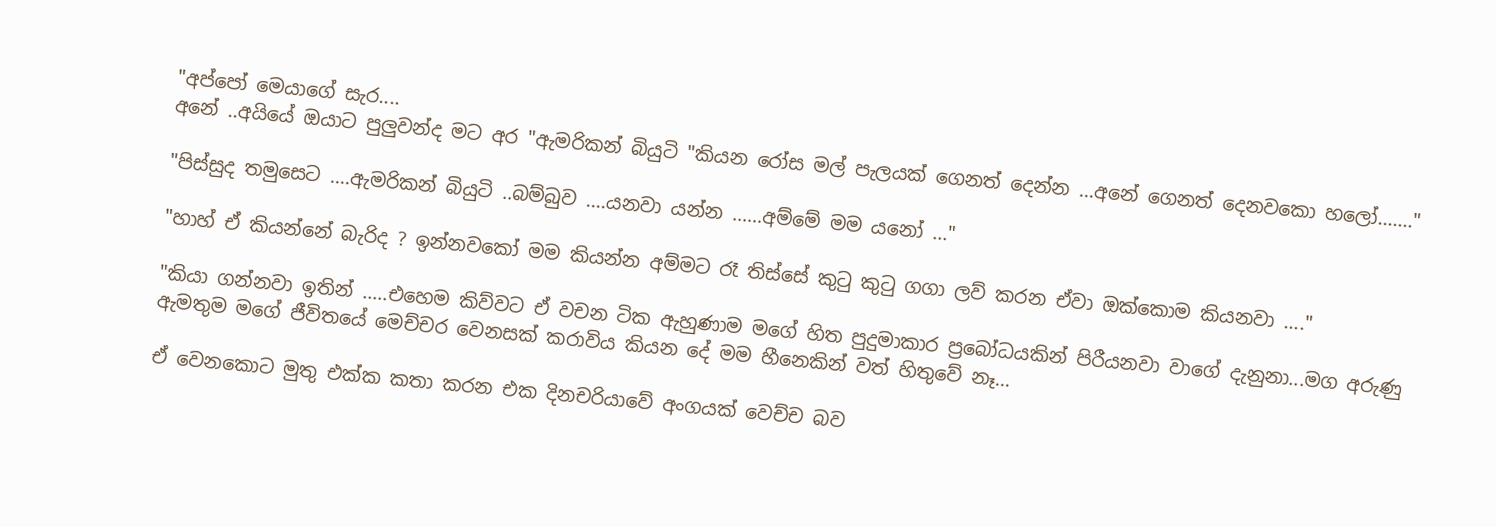"අප්පෝ මෙයාගේ සැර....
අනේ ..අයියේ ඔයාට පුලුවන්ද මට අර "ඇමරිකන් බියුටි "කියන රෝස මල් පැලයක් ගෙනත් දෙන්න ...අනේ ගෙනත් දෙනවකො හලෝ......."

"පිස්සුද තමුසෙට ....ඇමරිකන් බියුටි ..බම්බුව ....යනවා යන්න ......අම්මේ මම යනෝ ..."

"හාහ් ඒ කියන්නේ බැරිද ? ඉන්නවකෝ මම කියන්න අම්මට රෑ තිස්සේ කුටු කුටු ගගා ලව් කරන ඒවා ඔක්කොම කියනවා ...."

"කියා ගන්නවා ඉතින් .....එහෙම කිව්වට ඒ වචන ටික ඇහුණාම මගේ හිත පුදුමාකාර ප්‍රබෝධයකින් පිරීයනවා වාගේ දැනුනා...මග අරුණු ඇමතුම මගේ ජීවිතයේ මෙච්චර වෙනසක් කරාවිය කියන දේ මම හීනෙකින් වත් හිතුවේ නෑ...

ඒ වෙනකොට මුතු එක්ක කතා කරන එක දිනචරියාවේ අංගයක් වෙච්ච බව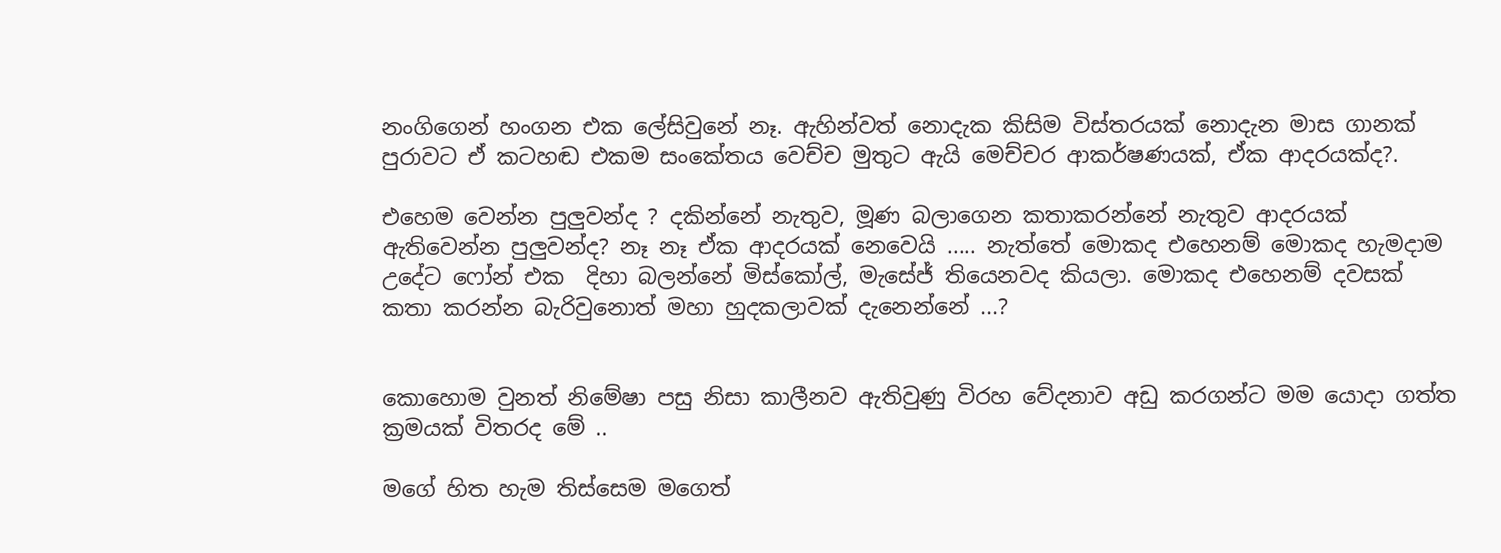නංගිගෙන් හංගන එක ලේසිවුනේ නෑ. ඇහින්වත් නොදැක කිසිම විස්තරයක් නොදැන මාස ගානක් පුරාවට ඒ කටහඬ එකම සංකේතය වෙච්ච මුතුට ඇයි මෙච්චර ආකර්ෂණයක්, ඒක ආදරයක්ද?.

එහෙම වෙන්න පුලුවන්ද ? දකින්නේ නැතුව, මූණ බලාගෙන කතාකරන්නේ නැතුව ආදරයක් ඇතිවෙන්න පුලුවන්ද? නෑ නෑ ඒක ආදරයක් නෙවෙයි ..... නැත්තේ මොකද එහෙනම් මොකද හැමදාම උදේට ෆෝන් එක  දිහා බලන්නේ මිස්කෝල්, මැසේජ් තියෙනවද කියලා. මොකද එහෙනම් දවසක් කතා කරන්න බැරිවුනොත් මහා හුදකලාවක් දැනෙන්නේ ...?


කොහොම වුනත් නිමේෂා පසු නිසා කාලීනව ඇතිවුණු විරහ වේදනාව අඩු කරගන්ට මම යොදා ගත්ත ක්‍රමයක් විතරද මේ ..

මගේ හිත හැම තිස්සෙම මගෙත්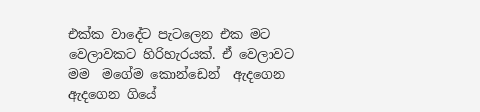එක්ක වාදේට පැටලෙන එක මට වෙලාවකට හිරිහැරයක්. ඒ වෙලාවට මම  මගේම කොන්ඩෙන්  ඇදගෙන ඇදගෙන ගියේ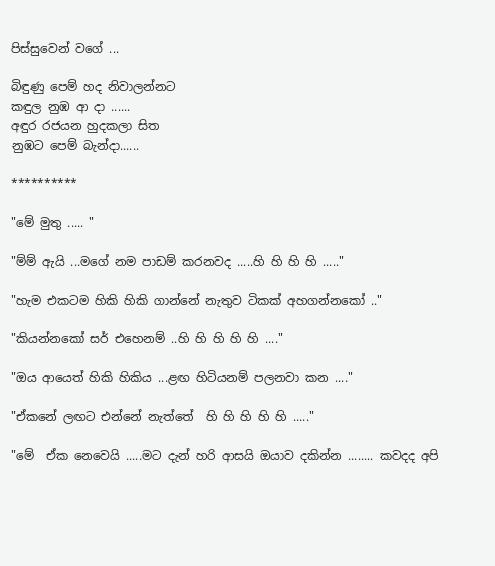පිස්සුවෙන් වගේ ...

බිඳුණු පෙම් හද නිවාලන්නට
කඳුල නුඹ ආ දා ......
අඳුර රජයන හුදකලා සිත
නුඹට පෙම් බැන්දා......

**********

"මේ මුතු ..... "

"ම්ම් ඇයි ...මගේ නම පාඩම් කරනවද .....හි හි හි හි ....."

"හැම එකටම හිකි හිකි ගාන්නේ නැතුව ටිකක් අහගන්නකෝ .."

"කියන්නකෝ සර් එහෙනම් ..හි හි හි හි හි ...."

"ඔය ආයෙත් හිකි හිකිය ...ළඟ හිටියනම් පලනවා කන ...."

"ඒකනේ ලඟට එන්නේ නැත්තේ  හි හි හි හි හි ....."

"මේ  ඒක නෙවෙයි .....මට දැන් හරි ආසයි ඔයාව දකින්න ........ කවදද අපි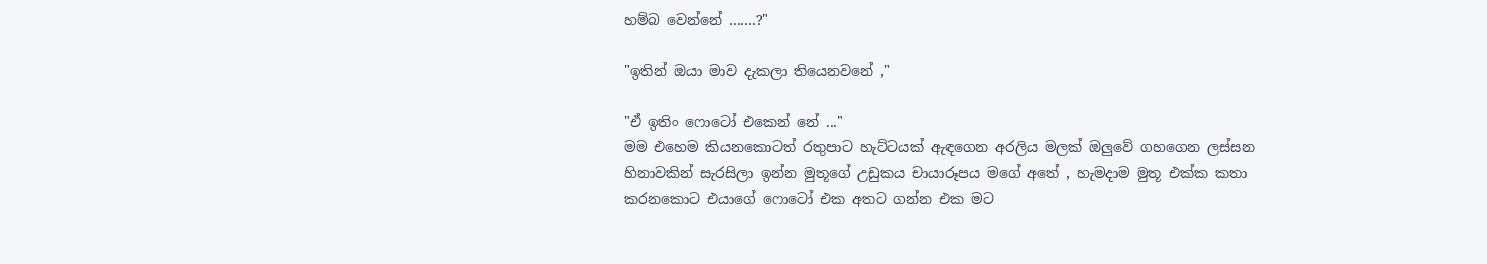හම්බ වෙන්නේ .......?"

"ඉතින් ඔයා මාව දැකලා තියෙනවනේ ,"

"ඒ ඉතිං ෆොටෝ එකෙන් නේ ..."
මම එහෙම කියනකොටත් රතුපාට හැට්ටයක් ඇඳගෙන අරලිය මලක් ඔලුවේ ගහගෙන ලස්සන හිනාවකින් සැරසිලා ඉන්න මුතූගේ උඩුකය චායාරූපය මගේ අතේ , හැමදාම මුතූ එක්ක කතා කරනකොට එයාගේ ෆොටෝ එක අතට ගන්න එක මට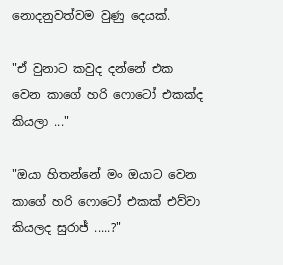නොදනුවත්වම වුණු දෙයක්.

"ඒ වුනාට කවුද දන්නේ එක වෙන කාගේ හරි ෆොටෝ එකක්ද කියලා ..."

"ඔයා හිතන්නේ මං ඔයාට වෙන කාගේ හරි ෆොටෝ එකක් එව්වා කියලද සුරාජ් .....?"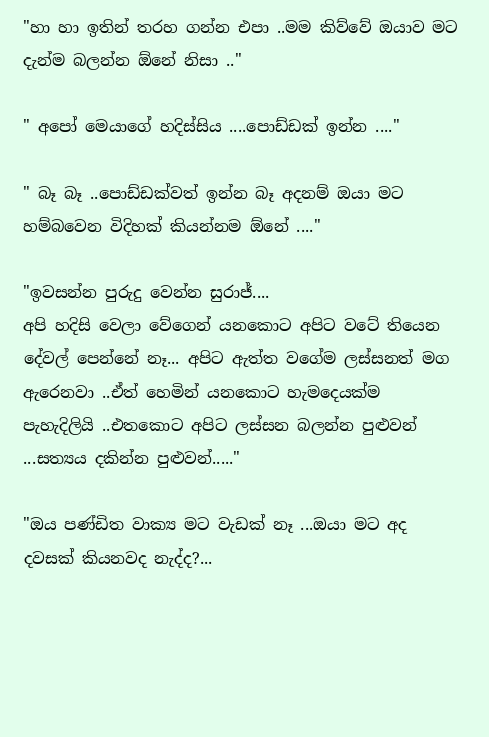"හා හා ඉතින් තරහ ගන්න එපා ..මම කිව්වේ ඔයාව මට දැන්ම බලන්න ඕනේ නිසා .."

" අපෝ මෙයාගේ හදිස්සිය ....පොඩ්ඩක් ඉන්න ...."

" බෑ බෑ ..පොඩ්ඩක්වත් ඉන්න බෑ අදනම් ඔයා මට හම්බවෙන විදිහක් කියන්නම ඕනේ ...."

"ඉවසන්න පුරුදු වෙන්න සුරාජ්....
අපි හදිසි වෙලා වේගෙන් යනකොට අපිට වටේ තියෙන දේවල් පෙන්නේ නෑ... අපිට ඇත්ත වගේම ලස්සනත් මග ඇරෙනවා ..ඒත් හෙමින් යනකොට හැමදෙයක්ම පැහැදිලියි ..එතකොට අපිට ලස්සන බලන්න පුළුවන් ...සත්‍යය දකින්න පුළුවන්....."

"ඔය පණ්ඩිත වාක්‍ය මට වැඩක් නෑ ...ඔයා මට අද දවසක් කියනවද නැද්ද?...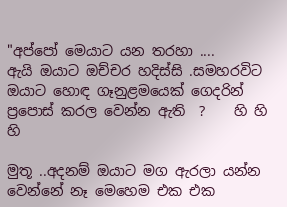"අප්පෝ මෙයාට යන තරහා ....
ඇයි ඔයාට ඔච්චර හදිස්සි .සමහරවිට ඔයාට හොඳ ගෑනුළමයෙක් ගෙදරින් ප්‍රපොස් කරල වෙන්න ඇති  ?    හි හි හි

මුතූ ..අදනම් ඔයාට මග ඇරලා යන්න වෙන්නේ නෑ මෙහෙම එක එක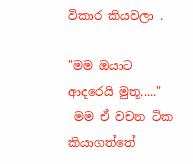විකාර කියවලා .

"මම ඔයාට ආදරෙයි මුතූ....."
 මම ඒ වචන ටික කියාගත්තේ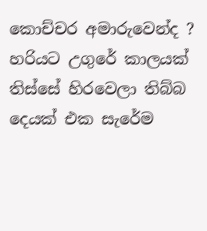කොච්චර අමාරුවෙන්ද ? හරියට උගුරේ කාලයක් තිස්සේ හිරවෙලා තිබ්බ දෙයක් එක සැරේම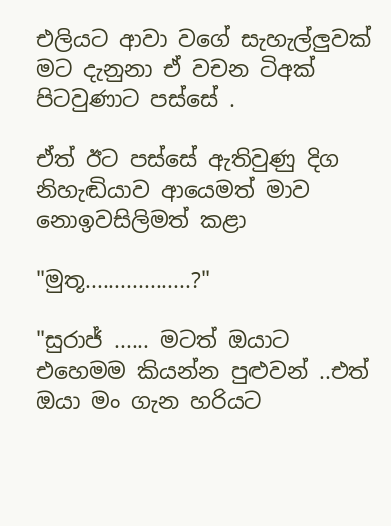එලියට ආවා වගේ සැහැල්ලුවක් මට දැනුනා ඒ වචන ටිඅක් පිටවුණාට පස්සේ .

ඒත් ඊට පස්සේ ඇතිවුණු දිග නිහැඬියාව ආයෙමත් මාව නොඉවසිලිමත් කළා

"මුතූ..................?"

"සුරාජ් ...... මටත් ඔයාට එහෙමම කියන්න පුළුවන් ..එත් ඔයා මං ගැන හරියට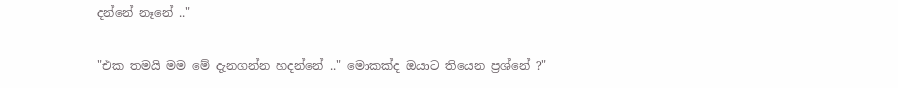දන්නේ නෑනේ .."

"එක තමයි මම මේ දැනගන්න හදන්නේ .." මොකක්ද ඔයාට තියෙන ප්‍රශ්නේ ?"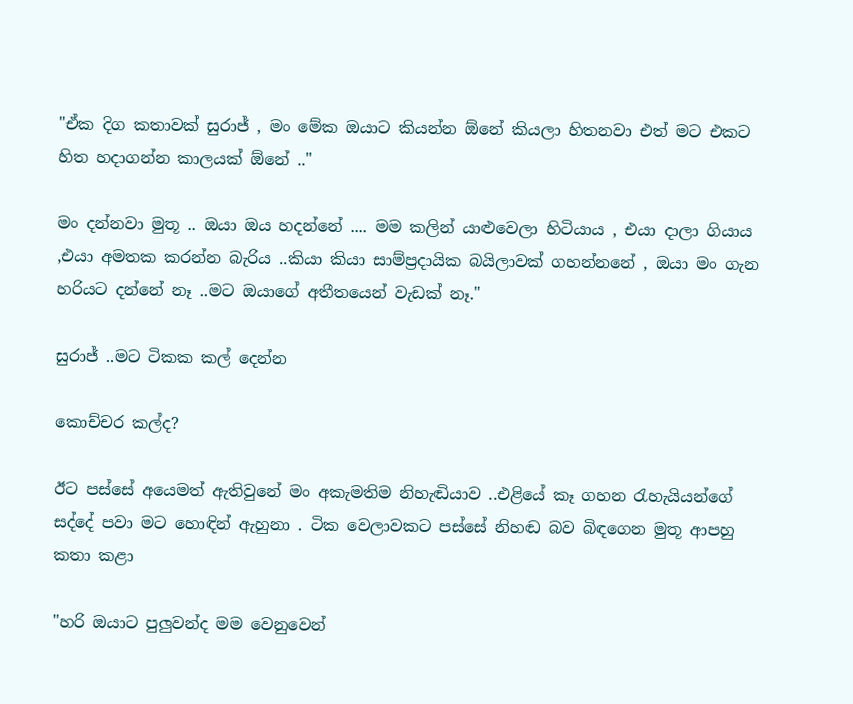"ඒක දිග කතාවක් සුරාජ් , මං මේක ඔයාට කියන්න ඕනේ කියලා හිතනවා එත් මට එකට හිත හදාගන්න කාලයක් ඕනේ .."

මං දන්නවා මුතූ .. ඔයා ඔය හදන්නේ .... මම කලින් යාළුවෙලා හිටියාය , එයා දාලා ගියාය ,එයා අමතක කරන්න බැරිය ..කියා කියා සාම්ප්‍රදායික බයිලාවක් ගහන්නනේ , ඔයා මං ගැන හරියට දන්නේ නෑ ..මට ඔයාගේ අතීතයෙන් වැඩක් නෑ."

සුරාජ් ..මට ටිකක කල් දෙන්න

කොච්චර කල්ද?

ඊට පස්සේ අයෙමත් ඇතිවුනේ මං අකැමතිම නිහැඬියාව ..එළියේ කෑ ගහන රැහැයියන්ගේ සද්දේ පවා මට හොඳින් ඇහුනා . ටික වෙලාවකට පස්සේ නිහඬ බව බිඳගෙන මුතූ ආපහු කතා කළා

"හරි ඔයාට පුලුවන්ද මම වෙනුවෙන්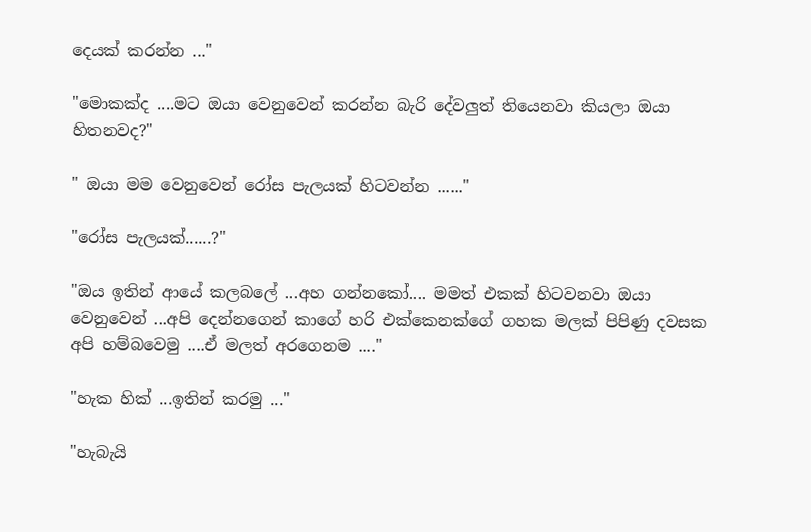දෙයක් කරන්න ..."

"මොකක්ද ....මට ඔයා වෙනුවෙන් කරන්න බැරි දේවලුත් තියෙනවා කියලා ඔයා හිතනවද?"

" ඔයා මම වෙනුවෙන් රෝස පැලයක් හිටවන්න ......"

"රෝස පැලයක්......?"

"ඔය ඉතින් ආයේ කලබලේ ...අහ ගන්නකෝ.... මමත් එකක් හිටවනවා ඔයා වෙනුවෙන් ...අපි දෙන්නගෙන් කාගේ හරි එක්කෙනක්ගේ ගහක මලක් පිපිණු දවසක අපි හම්බවෙමු ....ඒ මලත් අරගෙනම ...."

"හැක හික් ...ඉතින් කරමු ..."

"හැබැයි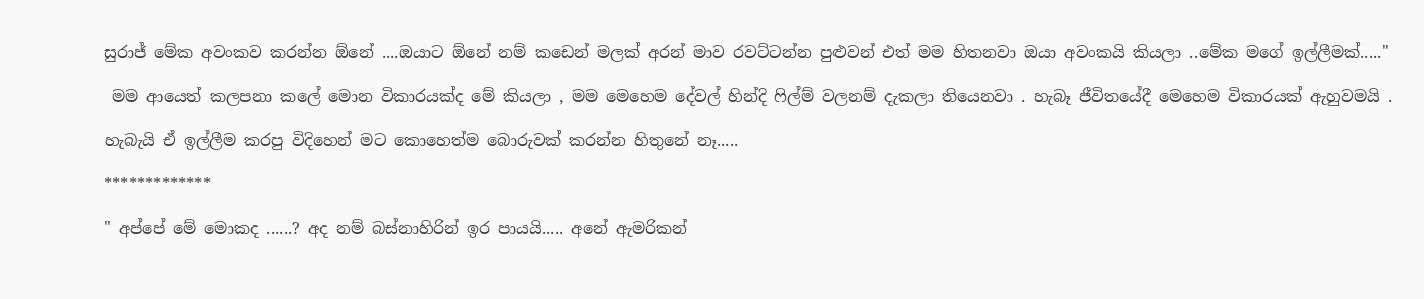සුරාජ් මේක අවංකව කරන්න ඕනේ ....ඔයාට ඕනේ නම් කඩෙන් මලක් අරන් මාව රවට්ටන්න පුළුවන් එත් මම හිතනවා ඔයා අවංකයි කියලා ..මේක මගේ ඉල්ලීමක්....."

 මම ආයෙත් කලපනා කලේ මොන විකාරයක්ද මේ කියලා , මම මෙහෙම දේවල් හින්දි ෆිල්ම් වලනම් දැකලා තියෙනවා . හැබෑ ජීවිතයේදී මෙහෙම විකාරයක් ඇහුවමයි .

හැබැයි ඒ ඉල්ලීම කරපු විදිහෙන් මට කොහෙත්ම බොරුවක් කරන්න හිතුනේ නෑ.....

*************

" අප්පේ මේ මොකද ......? අද නම් බස්නාහිරින් ඉර පායයි..... අනේ ඇමරිකන්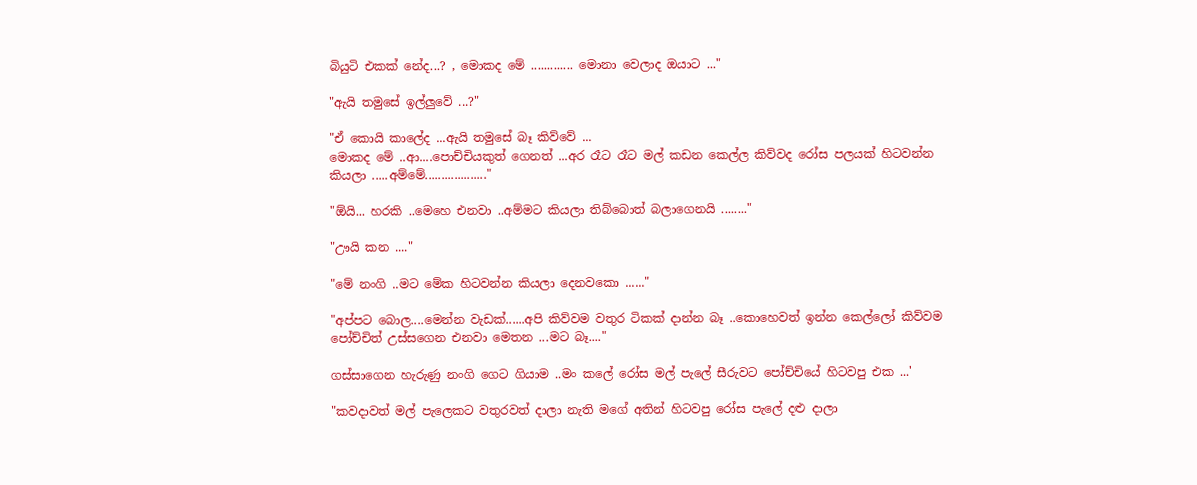බියුටි එකක් නේද...? , මොකද මේ ............. මොනා වෙලාද ඔයාට ..."

"ඇයි තමුසේ ඉල්ලුවේ ...?"

"ඒ කොයි කාලේද ...ඇයි තමුසේ බෑ කිව්වේ ...
මොකද මේ ..ආ....පොච්චියකුත් ගෙනත් ...අර රෑට රෑට මල් කඩන කෙල්ල කිව්වද රෝස පලයක් හිටවන්න කියලා .....අම්මේ..................."

"ඕයි... හරකි ..මෙහෙ එනවා ..අම්මට කියලා තිබ්බොත් බලාගෙනයි ........"

"ඌයි කන ...."

"මේ නංගි ..මට මේක හිටවන්න කියලා දෙනවකො ......"

"අප්පට බොල....මෙන්න වැඩක්......අපි කිව්වම වතුර ටිකක් දාන්න බෑ ..කොහෙවත් ඉන්න කෙල්ලෝ කිව්වම පෝච්චිත් උස්සගෙන එනවා මෙතන ...මට බෑ...."

ගස්සාගෙන හැරුණු නංගි ගෙට ගියාම ..මං කලේ රෝස මල් පැලේ සීරුවට පෝච්චියේ හිටවපු එක ...'

"කවදාවත් මල් පැලෙකට වතුරවත් දාලා නැති මගේ අතින් හිටවපු රෝස පැලේ දළු දාලා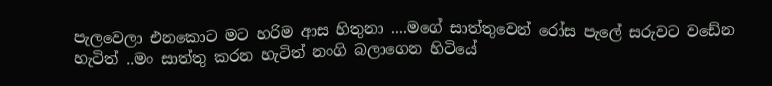පැලවෙලා එනකොට මට හරිම ආස හිතුනා ....මගේ සාත්තුවෙන් රෝස පැලේ සරුවට වඩේන හැටිත් ..මං සාත්තු කරන හැටිත් නංගි බලාගෙන හිටියේ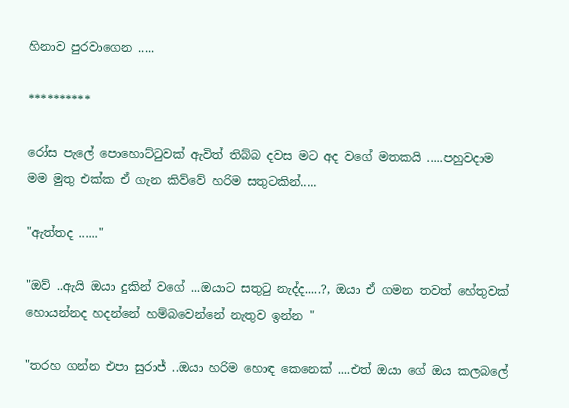හිනාව පුරවාගෙන .....

**********

රෝස පැලේ පොහොට්ටුවක් ඇවිත් තිබ්බ දවස මට අද වගේ මතකයි .....පහුවදාම මම මුතු එක්ක ඒ ගැන කිව්වේ හරිම සතුටකින්.....

"ඇත්තද ......"

"ඔව් ..ඇයි ඔයා දුකින් වගේ ...ඔයාට සතුටු නැද්ද.....?, ඔයා ඒ ගමන තවත් හේතුවක් හොයන්නද හදන්නේ හම්බවෙන්නේ නැතුව ඉන්න "

"තරහ ගන්න එපා සුරාජ් ..ඔයා හරිම හොඳ කෙනෙක් ....එත් ඔයා ගේ ඔය කලබලේ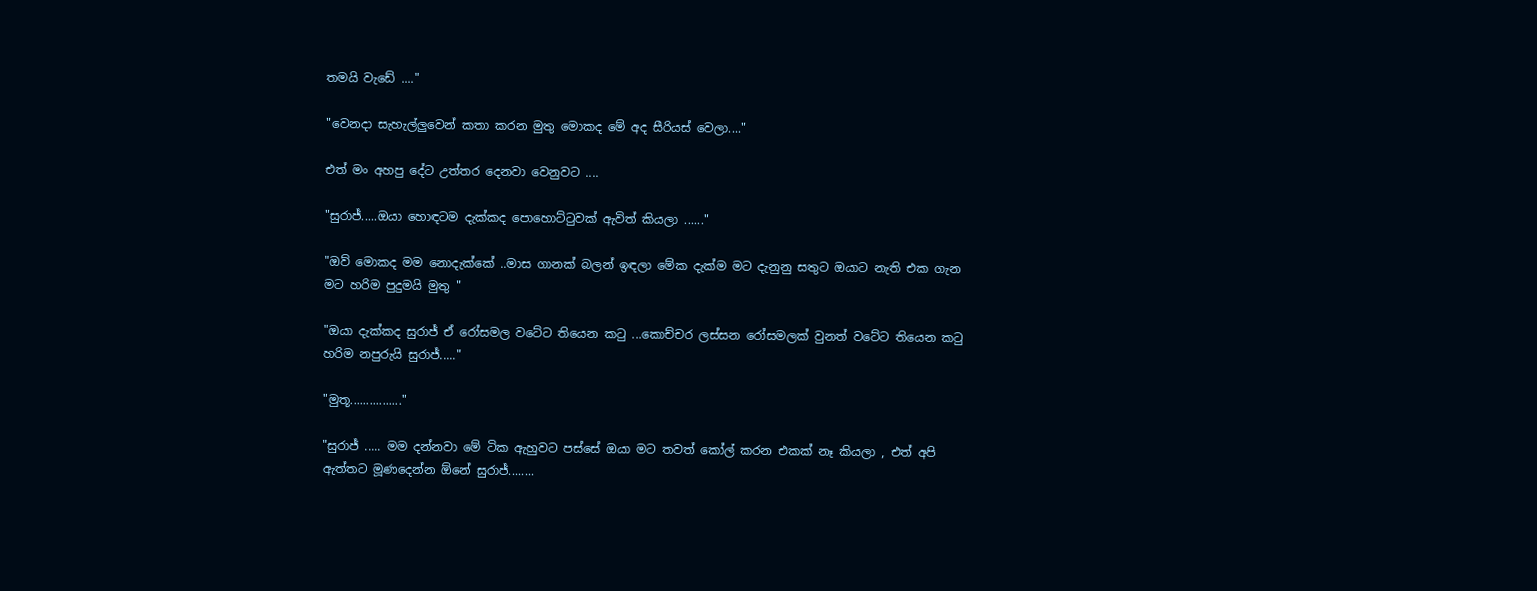තමයි වැඩේ ...."

"වෙනදා සැහැල්ලුවෙන් කතා කරන මුතු මොකද මේ අද සීරියස් වෙලා...."

එත් මං අහපු දේට උත්තර දෙනවා වෙනුවට ....

"සුරාජ්.....ඔයා හොඳටම දැක්කද පොහොට්ටුවක් ඇවිත් කියලා ......"

"ඔව් මොකද මම නොදැක්කේ ..මාස ගානක් බලන් ඉඳලා මේක දැක්ම මට දැනුනු සතුට ඔයාට නැති එක ගැන මට හරිම පුදුමයි මුතු "

"ඔයා දැක්කද සුරාජ් ඒ රෝසමල වටේට තියෙන කටු ...කොච්චර ලස්සන රෝසමලක් වුනත් වටේට තියෙන කටු හරිම නපුරුයි සුරාජ්....."

"මුතූ................"

"සුරාජ් ..... මම දන්නවා මේ ටික ඇහුවට පස්සේ ඔයා මට තවත් කෝල් කරන එකක් නෑ කියලා , එත් අපි ඇත්තට මූණදෙන්න ඕනේ සුරාජ්........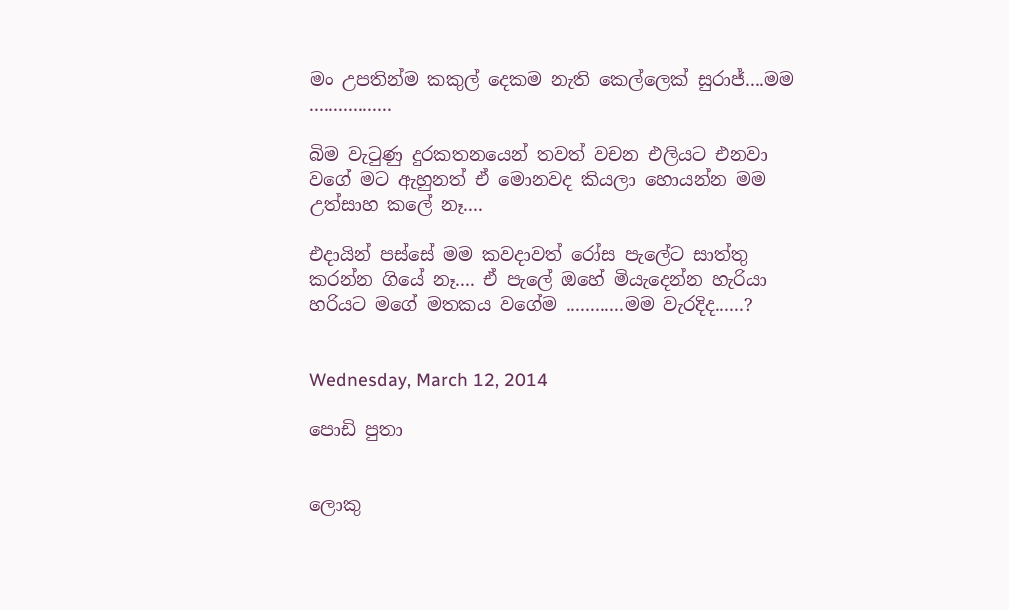මං උපතින්ම කකුල් දෙකම නැති කෙල්ලෙක් සුරාජ්....මම .................

බිම වැටුණු දුරකතනයෙන් තවත් වචන එලියට එනවා වගේ මට ඇහුනත් ඒ මොනවද කියලා හොයන්න මම උත්සාහ කලේ නෑ....

එදායින් පස්සේ මම කවදාවත් රෝස පැලේට සාත්තු කරන්න ගියේ නෑ.... ඒ පැලේ ඔහේ මියැදෙන්න හැරියා  හරියට මගේ මතකය වගේම ............මම වැරදිද......?


Wednesday, March 12, 2014

පොඩි පුතා


ලොකු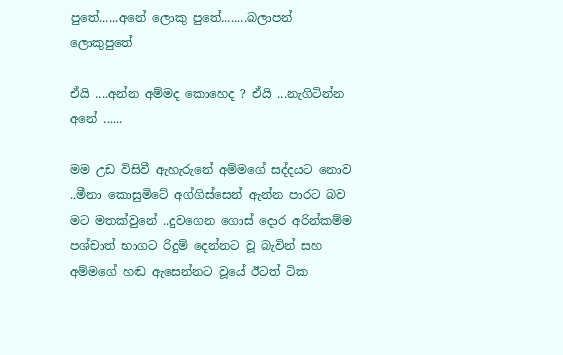පුතේ......අනේ ලොකු පුතේ........බලාපන් ලොකුපුතේ

ඒයි ....අන්න අම්මද කොහෙද ? ඒයි ...නැගිටින්න අනේ ......

මම උඩ විසිවී ඇහැරුනේ අම්මගේ සද්දයට නොව ..මීනා කොසුමිටේ අග්ගිස්සෙන් ඇන්න පාරට බව මට මතක්වුනේ ..දුවගෙන ගොස් දොර අරින්කම්ම පශ්චාත් භාගට රිදුම් දෙන්නට වූ බැවින් සහ අම්මගේ හඬ ඇසෙන්නට වූයේ ඊටත් ටික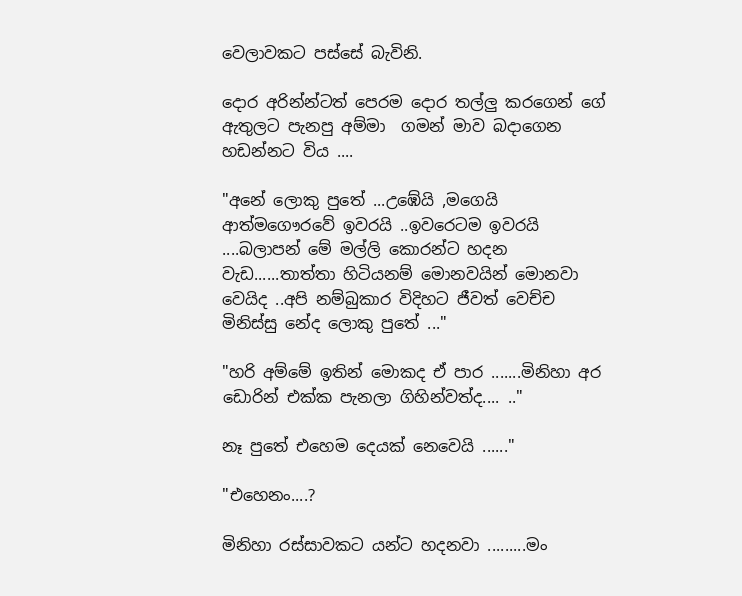වෙලාවකට පස්සේ බැවිනි.

දොර අරින්න්ටත් පෙරම දොර තල්ලු කරගෙන් ගේ ඇතුලට පැනපු අම්මා  ගමන් මාව බදාගෙන හඩන්නට විය ....

"අනේ ලොකු පුතේ ...උඹේයි ,මගෙයි ආත්මගෞරවේ ඉවරයි ..ඉවරෙටම ඉවරයි ....බලාපන් මේ මල්ලි කොරන්ට හදන වැඩ......තාත්තා හිටියනම් මොනවයින් මොනවා වෙයිද ..අපි නම්බුකාර විදිහට ජීවත් වෙච්ච මිනිස්සු නේද ලොකු පුතේ ..."

"හරි අම්මේ ඉතින් මොකද ඒ පාර .......මිනිහා අර ඩොරින් එක්ක පැනලා ගිහින්වත්ද.... .."

නෑ පුතේ එහෙම දෙයක් නෙවෙයි ......"

"එහෙනං....?

මිනිහා රස්සාවකට යන්ට හදනවා .........මං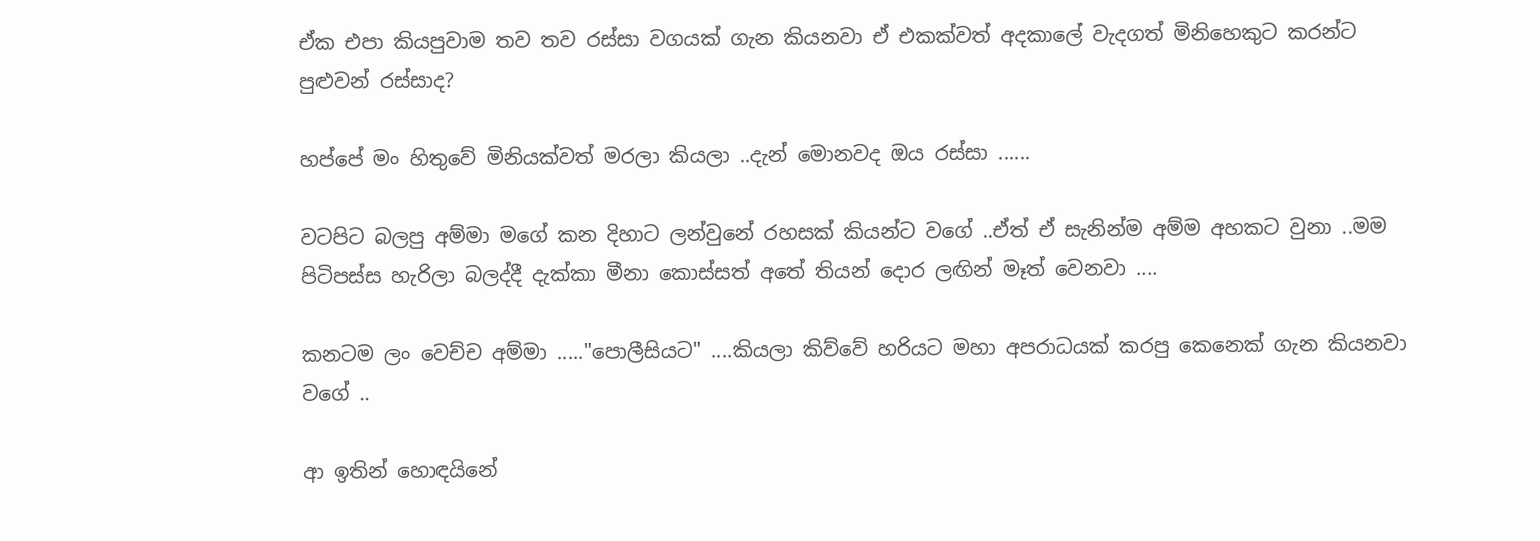ඒක එපා කියපුවාම තව තව රස්සා වගයක් ගැන කියනවා ඒ එකක්වත් අදකාලේ වැදගත් මිනිහෙකුට කරන්ට පුළුවන් රස්සාද?

හප්පේ මං හිතුවේ මිනියක්වත් මරලා කියලා ..දැන් මොනවද ඔය රස්සා ......

වටපිට බලපු අම්මා මගේ කන දිහාට ලන්වුනේ රහසක් කියන්ට වගේ ..ඒත් ඒ සැනින්ම අම්ම අහකට වුනා ..මම පිටිපස්ස හැරිලා බලද්දී දැක්කා මීනා කොස්සත් අතේ තියන් දොර ලඟින් මෑත් වෙනවා ....

කනටම ලං වෙච්ච අම්මා ....."පොලීසියට" ....කියලා කිව්වේ හරියට මහා අපරාධයක් කරපු කෙනෙක් ගැන කියනවා වගේ ..

ආ ඉතින් හොඳයිනේ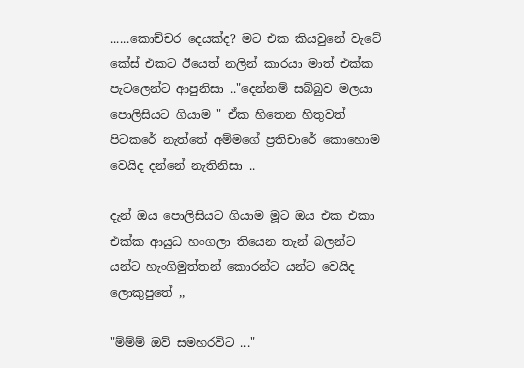......කොච්චර දෙයක්ද? මට එක කියවුනේ වැටේ කේස් එකට ඊයෙත් නලින් කාරයා මාත් එක්ක පැටලෙන්ට ආපුනිසා .."දෙන්නම් සබ්බුව මලයා පොලිසියට ගියාම " ඒක හිතෙන හිතුවත් පිටකරේ නැත්තේ අම්මගේ ප්‍රතිචාරේ කොහොම වෙයිද දන්නේ නැතිනිසා ..

දැන් ඔය පොලිසියට ගියාම මූට ඔය එක එකා එක්ක ආයුධ හංගලා තියෙන තැන් බලන්ට යන්ට හැංගිමුත්තන් කොරන්ට යන්ට වෙයිද ලොකුපුතේ ,,

"ම්ම්ම් ඔව් සමහරවිට ..."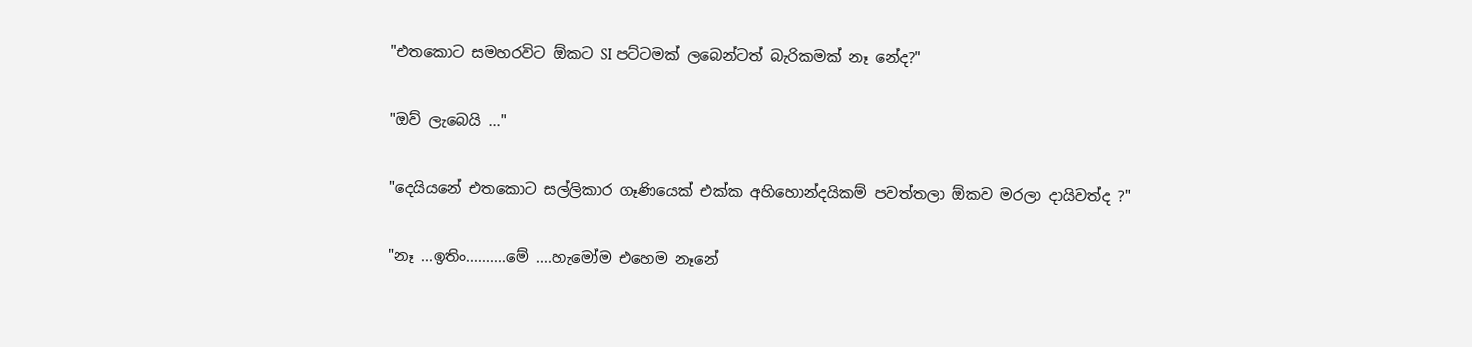"එතකොට සමහරවිට ඕකට SI පට්ටමක් ලබෙන්ටත් බැරිකමක් නෑ නේද?"

"ඔව් ලැබෙයි ..."

"දෙයියනේ එතකොට සල්ලිකාර ගෑණියෙක් එක්ක අහිහොන්දයිකම් පවත්තලා ඕකව මරලා දායිවත්ද ?"

"නෑ ...ඉතිං..........මේ ....හැමෝම එහෙම නෑනේ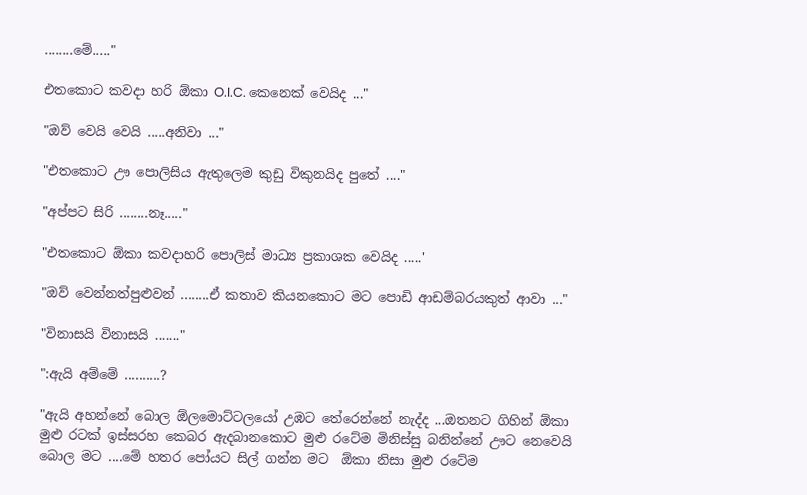........මේ....."

එතකොට කවදා හරි ඕකා O.I.C. කෙනෙක් වෙයිද ..."

"ඔව් වෙයි වෙයි .....අනිවා ..."

"එතකොට ඌ පොලිසිය ඇතුලෙම කුඩු විකුනයිද පුතේ ...."

"අප්පට සිරි ........නෑ....."

"එතකොට ඕකා කවදාහරි පොලිස් මාධ්‍ය ප්‍රකාශක වෙයිද .....'

"ඔව් වෙන්නත්පුළුවන් ........ඒ කතාව කියනකොට මට පොඩි ආඩම්බරයකුත් ආවා ..."

"විනාසයි විනාසයි ......."

":ඇයි අම්මේ ..........?

"ඇයි අහන්නේ බොල ඕලමොට්ටලයෝ උඹට තේරෙන්නේ නැද්ද ...ඔතනට ගිහින් ඕකා මුළු රටක් ඉස්සරහ කෙබර ඇදබානකොට මුළු රටේම මිනිස්සු බනින්නේ ඌට නෙවෙයි බොල මට ....මේ හතර පෝයට සිල් ගන්න මට  ඕකා නිසා මුළු රටේම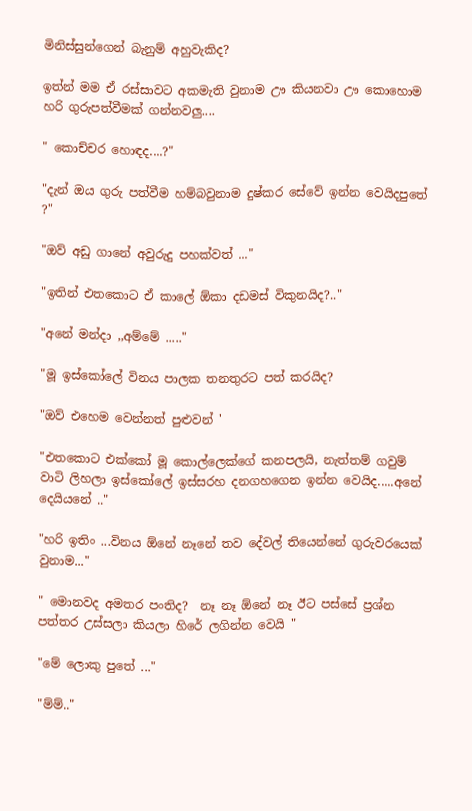මිනිස්සුන්ගෙන් බැනුම් අහුවැකිද?

ඉත්න් මම ඒ රස්සාවට අකමැති වුනාම ඌ කියනවා ඌ කොහොම හරි ගුරුපත්වීමක් ගන්නවලු....

" කොච්චර හොඳද....?"

"දැන් ඔය ගුරු පත්වීම හම්බවුනාම දුෂ්කර සේවේ ඉන්න වෙයිදපුතේ ?"

"ඔව් අඩු ගානේ අවුරුදු පහක්වත් ..."

"ඉතින් එතකොට ඒ කාලේ ඕකා දඩමස් විකුනයිද?.."

"අනේ මන්දා ,,අම්මේ ....."

"මූ ඉස්කෝලේ විනය පාලක තනතුරට පත් කරයිද?

"ඔව් එහෙම වෙන්නත් පුළුවන් '

"එතකොට එක්කෝ මූ කොල්ලෙක්ගේ කනපලයි, නැත්තම් ගවුම් වාටි ලිහලා ඉස්කෝලේ ඉස්සරහ දනගහගෙන ඉන්න වෙයිද.....අනේ දෙයියනේ .."

"හරි ඉතිං ...විනය ඕනේ නෑනේ තව දේවල් තියෙන්නේ ගුරුවරයෙක් වුනාම..."

" මොනවද අමතර පංතිද?  නෑ නෑ ඕනේ නෑ ඊට පස්සේ ප්‍රශ්න පත්තර උස්සලා කියලා හිරේ ලගින්න වෙයි "

"මේ ලොකු පුතේ ..."

"ම්ම්.."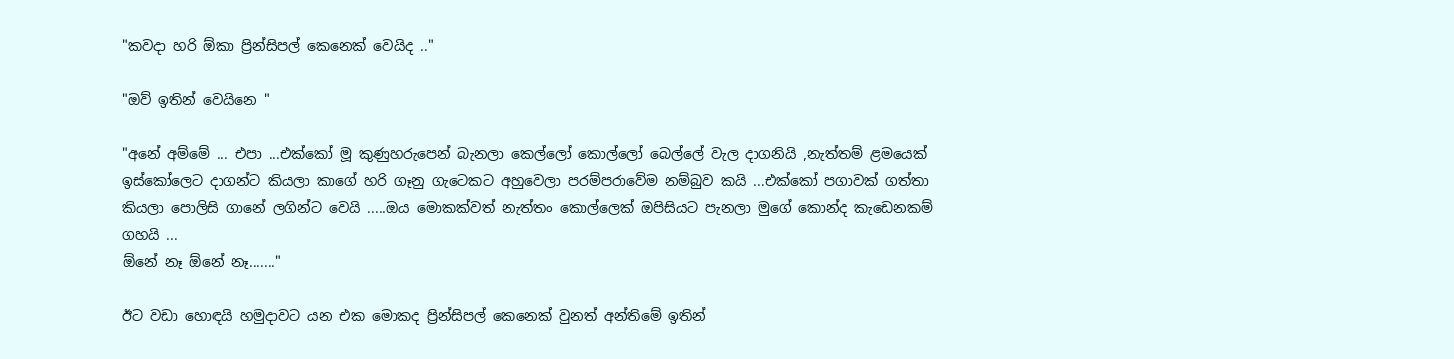"කවදා හරි ඕකා ප්‍රින්සිපල් කෙනෙක් වෙයිද .."

"ඔව් ඉතින් වෙයිනෙ "

"අනේ අම්මේ ... එපා ...එක්කෝ මූ කුණුහරුපෙන් බැනලා කෙල්ලෝ කොල්ලෝ බෙල්ලේ වැල දාගනියි ,නැත්තම් ළමයෙක් ඉස්කෝලෙට දාගන්ට කියලා කාගේ හරි ගෑනු ගැටෙකට අහුවෙලා පරම්පරාවේම නම්බුව කයි ...එක්කෝ පගාවක් ගත්තා කියලා පොලිසි ගානේ ලගින්ට වෙයි .....ඔය මොකක්වත් නැත්තං කොල්ලෙක් ඔපිසියට පැනලා මුගේ කොන්ද කැඩෙනකම් ගහයි ...
ඕනේ නෑ ඕනේ නෑ......."

ඊට වඩා හොඳයි හමුදාවට යන එක මොකද ප්‍රින්සිපල් කෙනෙක් වුනත් අන්තිමේ ඉතින්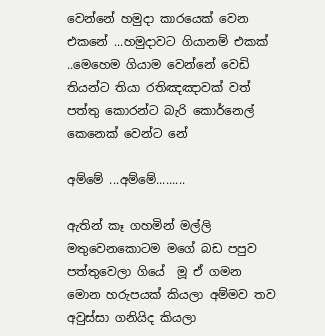වෙන්නේ හමුදා කාරයෙක් වෙන එකනේ ...හමුදාවට ගියානම් එකක් ..මෙහෙම ගියාම වෙන්නේ වෙඩි  තියන්ට තියා රතිඤඤාවක් වත් පත්තු කොරන්ට බැරි කොර්නෙල් කෙනෙක් වෙන්ට නේ

අම්මේ ...අම්මේ.........

ඇතින් කෑ ගහමින් මල්ලි මතුවෙනකොටම මගේ බඩ පපුව පත්තුවෙලා ගියේ  මූ ඒ ගමන මොන හරුපයක් කියලා අම්මව තව අවුස්සා ගනියිද කියලා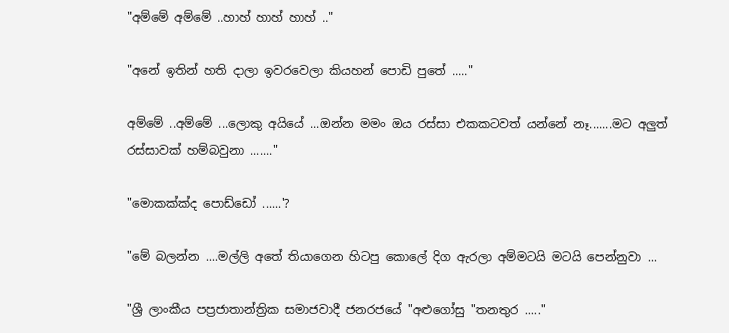"අම්මේ අම්මේ ..හාහ් හාහ් හාහ් .."

"අනේ ඉතින් හති දාලා ඉවරවෙලා කියහන් පොඩි පුතේ ....."

අම්මේ ..අම්මේ ...ලොකු අයියේ ...ඔන්න මමං ඔය රස්සා එකකටවත් යන්නේ නෑ.......මට අලුත් රස්සාවක් හම්බවුනා ......."

"මොකක්ක්ද පොඩ්ඩෝ ......'?

"මේ බලන්න ....මල්ලි අතේ තියාගෙන හිටපු කොලේ දිග ඇරලා අම්මටයි මටයි පෙන්නුවා ...

"ශ්‍රී ලාංකීය පප්‍රජාතාන්ත්‍රික සමාජවාදී ජනරජයේ "අළුගෝසු "තනතුර ....."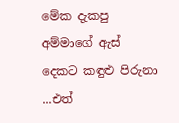මේක දැකපු අම්මාගේ ඇස් දෙකට කඳුළු පිරුනා ...එත්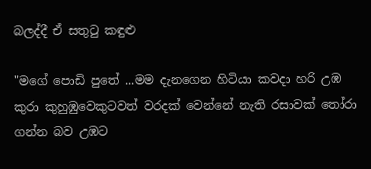බලද්දී ඒ සතුටු කඳුළු

"මගේ පොඩි පුතේ ...මම දැනගෙන හිටියා කවදා හරි උඹ කුරා කුහුඹුවෙකුටවත් වරදක් වෙන්නේ නැති රසාවක් තෝරා ගන්න බව උඹට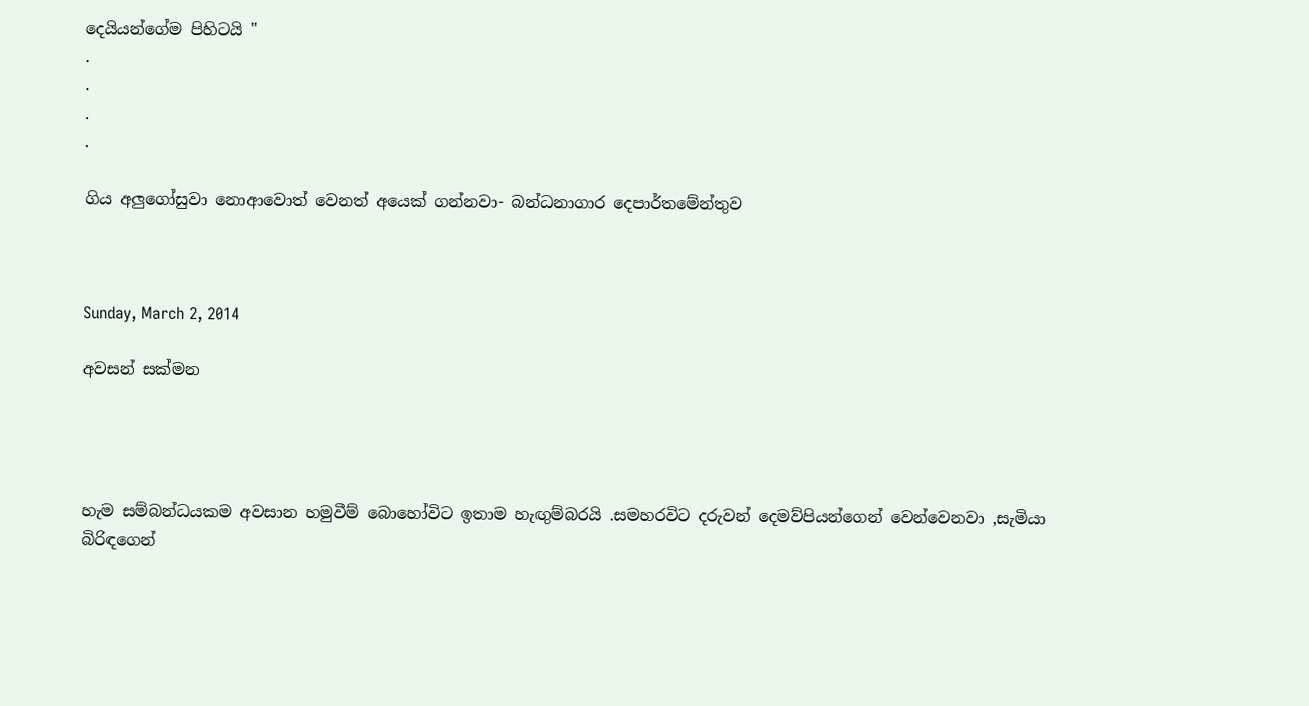දෙයියන්ගේම පිහිටයි "
.
.
.
.

ගිය අලුගෝසුවා නොආවොත් වෙනත් අයෙක්‌ ගන්නවා- බන්ධනාගාර දෙපාර්තමේන්තුව



Sunday, March 2, 2014

අවසන් සක්මන




හැම සම්බන්ධයකම අවසාන හමුවීම් බොහෝවිට ඉතාම හැඟුම්බරයි .සමහරවිට දරුවන් දෙමව්පියන්ගෙන් වෙන්වෙනවා ,සැමියා බිරිඳගෙන්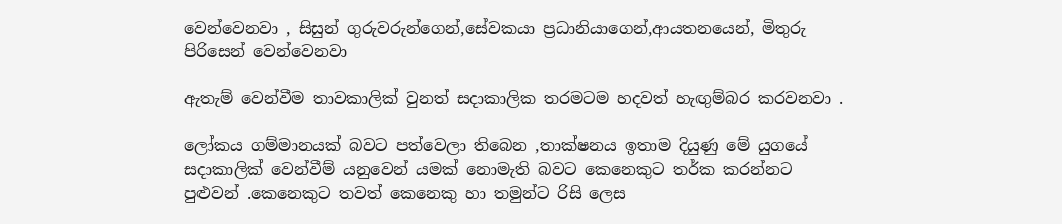වෙන්වෙනවා , සිසුන් ගුරුවරුන්ගෙන්,සේවකයා ප්‍රධානියාගෙන්,ආයතනයෙන්, මිතුරු පිරිසෙන් වෙන්වෙනවා

ඇතැම් වෙන්වීම තාවකාලික් වුනත් සදාකාලික තරමටම හදවත් හැඟුම්බර කරවනවා .

ලෝකය ගම්මානයක් බවට පත්වෙලා තිබෙන ,තාක්ෂනය ඉතාම දියුණු මේ යුගයේ සදාකාලික් වෙන්වීම් යනුවෙන් යමක් නොමැති බවට කෙනෙකුට තර්ක කරන්නට පුළුවන් .කෙනෙකුට තවත් කෙනෙකු හා තමුන්ට රිසි ලෙස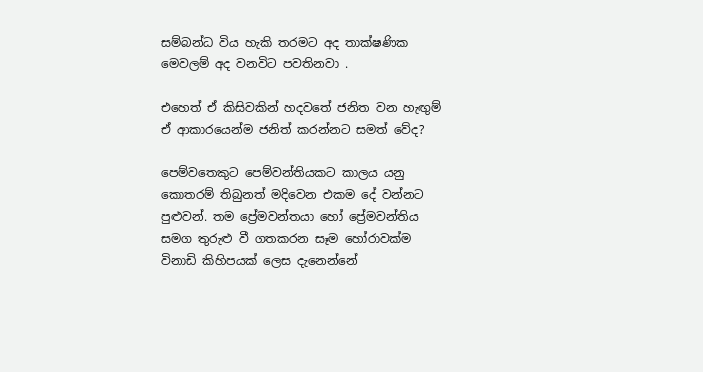සම්බන්ධ විය හැකි තරමට අද තාක්ෂණික මෙවලම් අද වනවිට පවතිනවා .

එහෙත් ඒ කිසිවකින් හදවතේ ජනිත වන හැඟුම් ඒ ආකාරයෙන්ම ජනිත් කරන්නට සමත් වේද?

පෙම්වතෙකුට පෙම්වන්තියකට කාලය යනු කොතරම් තිබුනත් මදිවෙන එකම දේ වන්නට පුළුවන්. තම ප්‍රේමවන්තයා හෝ ප්‍රේමවන්තිය සමග තුරුළු වී ගතකරන සෑම හෝරාවක්ම විනාඩි කිහිපයක් ලෙස දැනෙන්නේ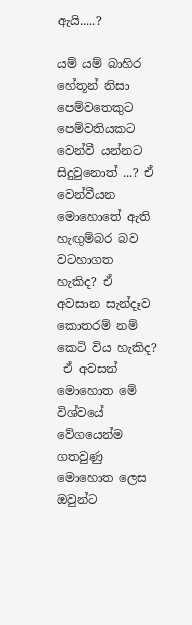ඇයි.....?

යම් යම් බාහිර හේතූන් නිසා පෙම්වතෙකුට පෙම්වතියකට වෙන්වී යන්නට සිදුවුනොත් ...? ඒ වෙන්වීයන මොහොතේ ඇති හැඟුම්බර බව වටහාගත හැකිද? ඒ අවසාන සැන්දෑව කොතරම් නම් කෙටි විය හැකිද?
 ඒ අවසන් මොහොත මේ විශ්වයේ වේගයෙන්ම ගතවුණු මොහොත ලෙස ඔවුන්ට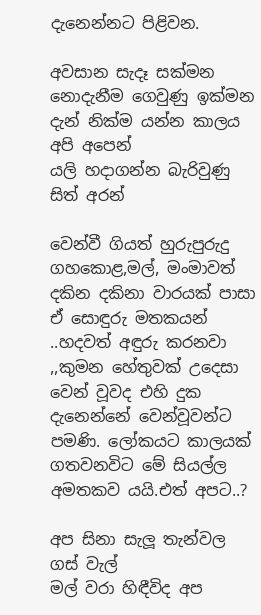දැනෙන්නට පිළිවන.

අවසාන සැදෑ සක්මන
නොදැනීම ගෙවුණු ඉක්මන
දැන් නික්ම යන්න කාලය අපි අපෙන්
යලි හදාගන්න බැරිවුණු සිත් අරන්

වෙන්වී ගියත් හුරුපුරුදු ගහකොළ,මල්, මංමාවත් දකින දකිනා වාරයක් පාසා ඒ සොඳුරු මතකයන් ..හදවත් අඳුරු කරනවා ,,කුමන හේතුවක් උදෙසා වෙන් වූවද එහි දුක දැනෙන්නේ වෙන්වූවන්ට පමණි. ලෝකයට කාලයක් ගතවනවිට මේ සියල්ල අමතකව යයි.එත් අපට..?

අප සිනා සැලූ තැන්වල ගස් වැල්
මල් වරා හිඳීවිද අප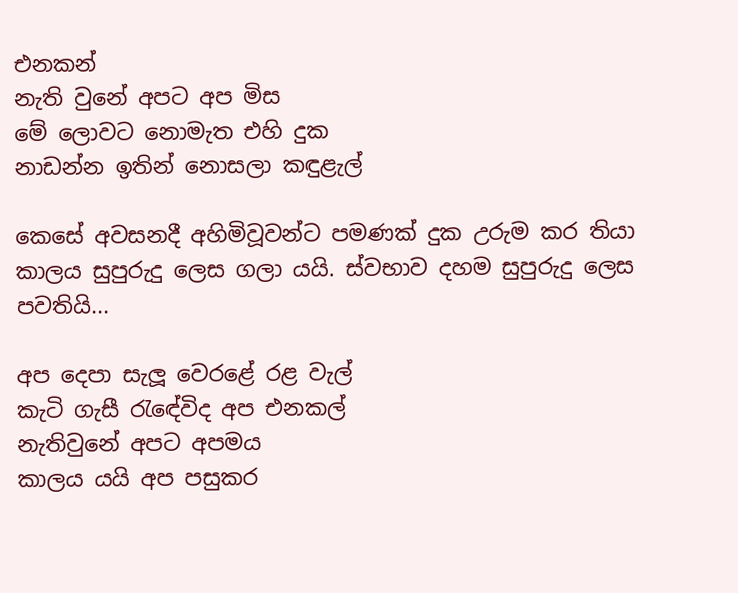එනකන්
නැති වුනේ අපට අප මිස
මේ ලොවට නොමැත එහි දුක
නාඩන්න ඉතින් නොසලා කඳුළැල්

කෙසේ අවසනදී අහිමිවූවන්ට පමණක් දුක උරුම කර තියා කාලය සුපුරුදු ලෙස ගලා යයි. ස්වභාව දහම සුපුරුදු ලෙස පවතියි...

අප දෙපා සැලූ වෙරළේ රළ වැල්
කැටි ගැසී රැඳේවිද අප එනකල්
නැතිවුනේ අපට අපමය
කාලය යයි අප පසුකර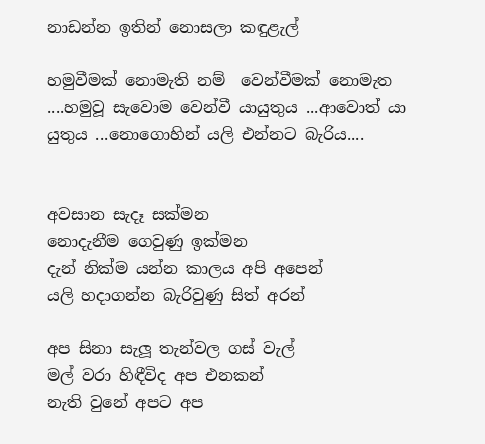නාඩන්න ඉතින් නොසලා කඳුළැල්

හමුවීමක් නොමැති නම්  වෙන්වීමක් නොමැත ....හමුවූ සැවොම වෙන්වී යායුතුය ...ආවොත් යා යුතුය ...නොගොහින් යලි එන්නට බැරිය....


අවසාන සැදෑ සක්මන
නොදැනීම ගෙවුණු ඉක්මන
දැන් නික්ම යන්න කාලය අපි අපෙන්
යලි හදාගන්න බැරිවුණු සිත් අරන්

අප සිනා සැලූ තැන්වල ගස් වැල්
මල් වරා හිඳීවිද අප එනකන්
නැති වුනේ අපට අප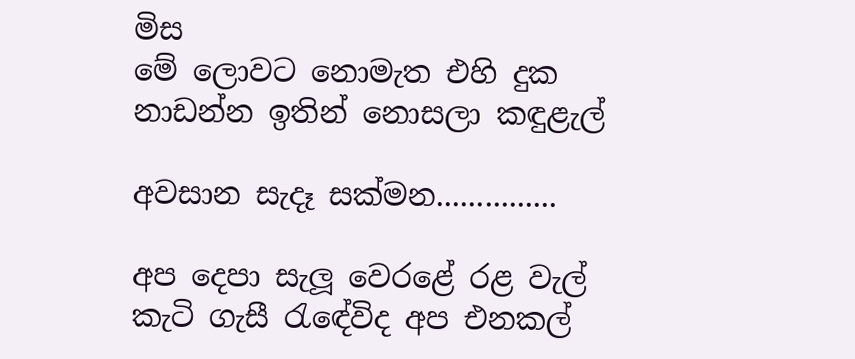මිස
මේ ලොවට නොමැත එහි දුක
නාඩන්න ඉතින් නොසලා කඳුළැල්

අවසාන සැදෑ සක්මන...............

අප දෙපා සැලූ වෙරළේ රළ වැල්
කැටි ගැසී රැඳේවිද අප එනකල්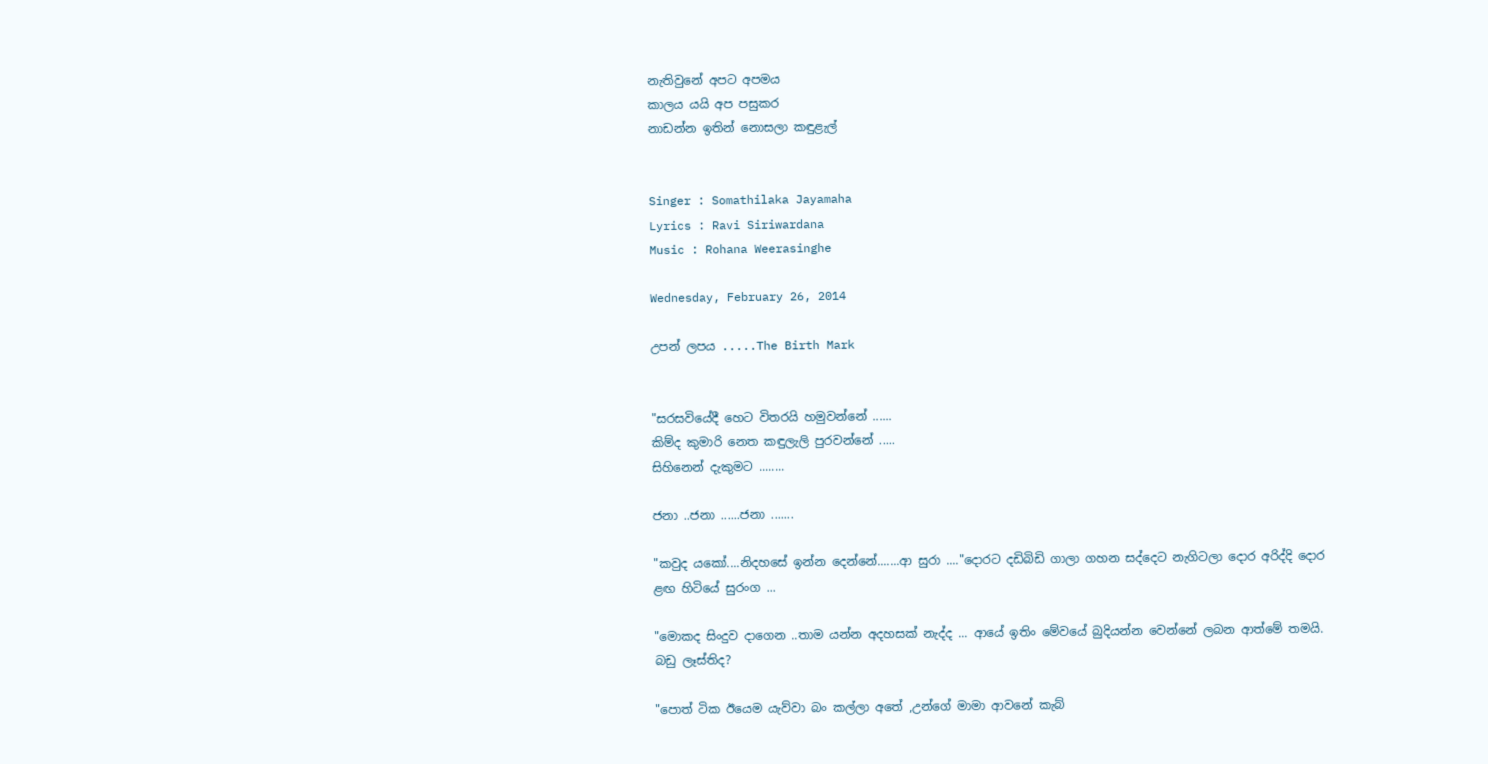නැතිවුනේ අපට අපමය
කාලය යයි අප පසුකර
නාඩන්න ඉතින් නොසලා කඳුළැල්


Singer : Somathilaka Jayamaha
Lyrics : Ravi Siriwardana
Music : Rohana Weerasinghe

Wednesday, February 26, 2014

උපන් ලපය .....The Birth Mark


"සරසවියේදී හෙට විතරයි හමුවන්නේ ......
කිම්ද කුමාරි නෙත කඳුලැලි පුරවන්නේ .....
සිහිනෙන් දැකුමට ........

ජනා ..ජනා ......ජනා .......

"කවුද යකෝ....නිදහසේ ඉන්න දෙන්නේ.......ආ සුරා ...."දොරට දඩිබිඩි ගාලා ගහන සද්දෙට නැගිටලා දොර අරිද්දි දොර ළඟ හිටියේ සුරංග ...

"මොකද සිංදුව දාගෙන ..තාම යන්න අදහසක් නැද්ද ... ආයේ ඉතිං මේවයේ බුදියන්න වෙන්නේ ලබන ආත්මේ තමයි. බඩු ලෑස්තිද?

"පොත් ටික ඊයෙම යැව්වා බං කල්ලා අතේ ,උන්ගේ මාමා ආවනේ කැබ්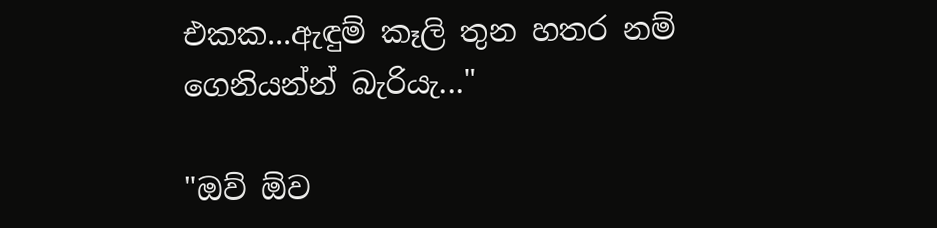එකක...ඇඳුම් කෑලි තුන හතර නම් ගෙනියන්න් බැරියැ..."

"ඔව් ඕව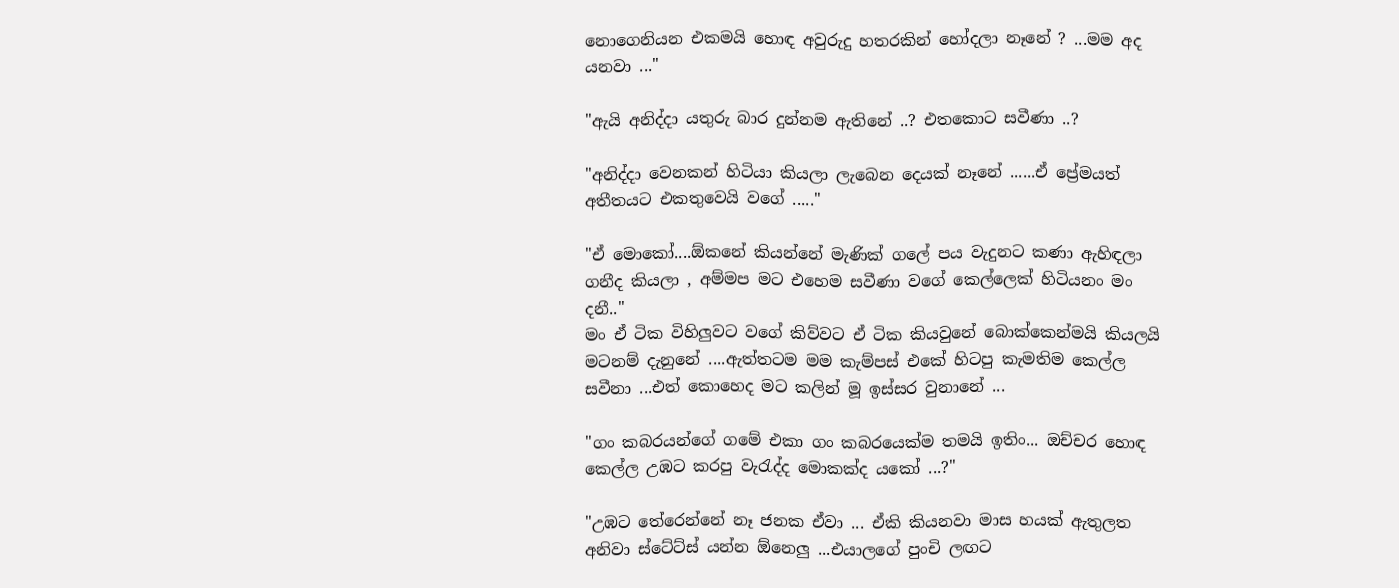නොගෙනියන එකමයි හොඳ අවුරුදු හතරකින් හෝදලා නෑනේ ? ...මම අද යනවා ..."

"ඇයි අනිද්දා යතුරු බාර දුන්නම ඇතිනේ ..? එතකොට සවීණා ..?

"අනිද්දා වෙනකන් හිටියා කියලා ලැබෙන දෙයක් නෑනේ ......ඒ ප්‍රේමයත් අතීතයට එකතුවෙයි වගේ ....."

"ඒ මොකෝ....ඕකනේ කියන්නේ මැණික් ගලේ පය වැදුනට කණා ඇහිඳලා ගනීද කියලා , අම්මප මට එහෙම සවීණා වගේ කෙල්ලෙක් හිටියනං මං දනී.."
මං ඒ ටික විහිලුවට වගේ කිව්වට ඒ ටික කියවුනේ බොක්කෙන්මයි කියලයි මටනම් දැනුනේ ....ඇත්තටම මම කැම්පස් එකේ හිටපු කැමතිම කෙල්ල සවීනා ...එත් කොහෙද මට කලින් මූ ඉස්සර වුනානේ ...

"ගං කබරයන්ගේ ගමේ එකා ගං කබරයෙක්ම තමයි ඉතිං... ඔච්චර හොඳ කෙල්ල උඹට කරපු වැරැද්ද මොකක්ද යකෝ ...?"

"උඹට තේරෙන්නේ නෑ ජනක ඒවා ... ඒකි කියනවා මාස හයක් ඇතුලත අනිවා ස්ටේට්ස් යන්න ඕනෙලු ...එයාලගේ පුංචි ලඟට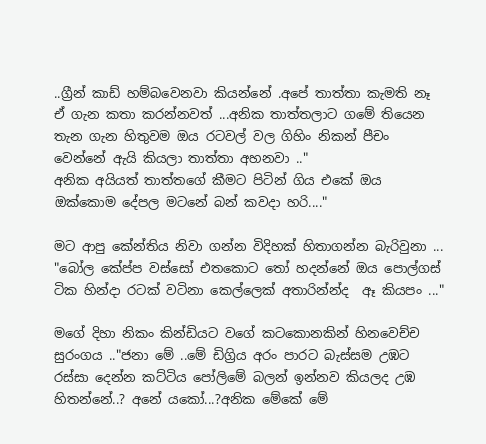..ග්‍රීන් කාඩ් හම්බවෙනවා කියන්නේ .අපේ තාත්තා කැමති නෑ ඒ ගැන කතා කරන්නවත් ...අනික තාත්තලාට ගමේ තියෙන තැන ගැන හිතුවම ඔය රටවල් වල ගිහිං නිකන් පීචං වෙන්නේ ඇයි කියලා තාත්තා අහනවා .."
අනික අයියත් තාත්තගේ කීමට පිටින් ගිය එකේ ඔය ඔක්කොම දේපල මටනේ බන් කවදා හරි...."

මට ආපු කේන්තිය නිවා ගන්න විදිහක් හිතාගන්න බැරිවුනා ...
"බෝල කේප්ප වස්සෝ එතකොට තෝ හදන්නේ ඔය පොල්ගස් ටික හින්දා රටක් වටිනා කෙල්ලෙක් අතාරින්න්ද  ඈ කියපං ..."

මගේ දිහා නිකං කින්ඩියට වගේ කටකොනකින් හිනවෙච්ච සුරංගය .."ජනා මේ ..මේ ඩිග්‍රිය අරං පාරට බැස්සම උඹට රස්සා දෙන්න කට්ටිය පෝලිමේ බලන් ඉන්නව කියලද උඹ හිතන්නේ..? අනේ යකෝ...?අනික මේකේ මේ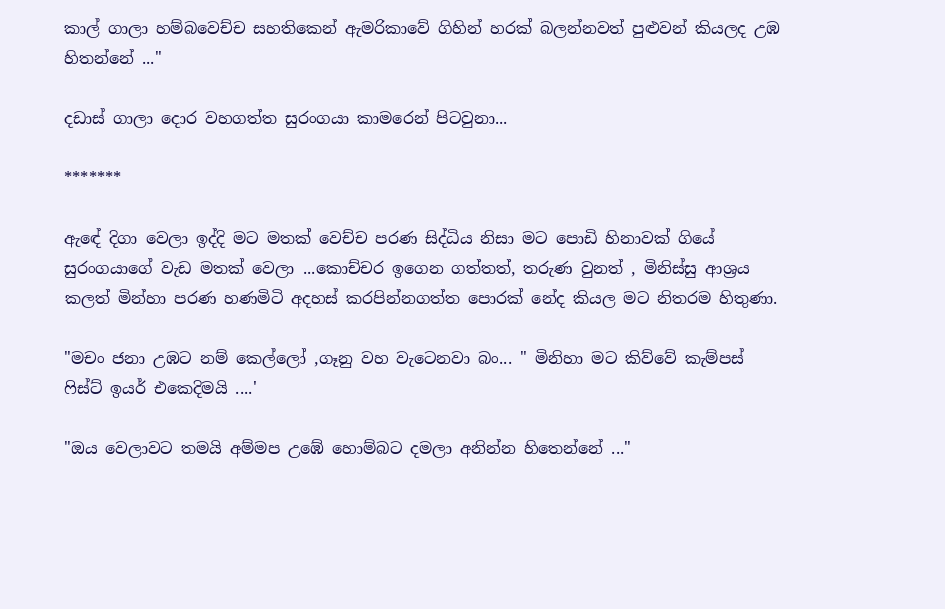කාල් ගාලා හම්බවෙච්ච සහතිකෙන් ඇමරිකාවේ ගිහින් හරක් බලන්නවත් පුළුවන් කියලද උඹ හිතන්නේ ..."

දඩාස් ගාලා දොර වහගත්ත සුරංගයා කාමරෙන් පිටවුනා...

*******

ඇඳේ දිගා වෙලා ඉද්දි මට මතක් වෙච්ච පරණ සිද්ධිය නිසා මට පොඩි හිනාවක් ගියේ සුරංගයාගේ වැඩ මතක් වෙලා ...කොච්චර ඉගෙන ගත්තත්, තරුණ වුනත් , මිනිස්සු ආශ්‍රය කලත් මින්හා පරණ හණමිටි අදහස් කරපින්නගත්ත පොරක් නේද කියල මට නිතරම හිතුණා.

"මචං ජනා උඹට නම් කෙල්ලෝ ,ගෑනු වහ වැටෙනවා බං... " මිනිහා මට කිව්වේ කැම්පස් ෆිස්ට් ඉයර් එකෙදිමයි ....'

"ඔය වෙලාවට තමයි අම්මප උඹේ හොම්බට දමලා අනින්න හිතෙන්නේ ..."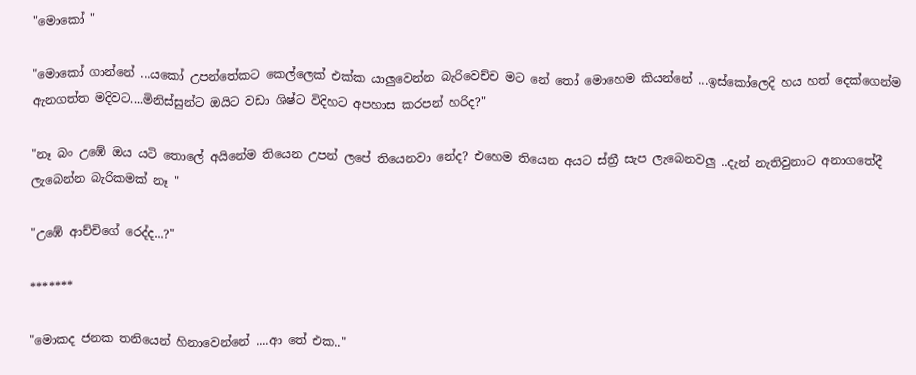"මොකෝ "

"මොකෝ ගාන්නේ ...යකෝ උපන්තේකට කෙල්ලෙක් එක්ක යාලුවෙන්න බැරිවෙච්ච මට නේ තෝ මොහෙම කියන්නේ ...ඉස්කෝලෙදි හය හත් දෙක්ගෙන්ම ඇනගත්ත මදිවට....මිනිස්සුන්ට ඔයිට වඩා ශිෂ්ට විදිහට අපහාස කරපන් හරිද?"

"නෑ බං උඹේ ඔය යටි තොලේ අයිනේම තියෙන උපන් ලපේ තියෙනවා නේද? එහෙම තියෙන අයට ස්ත්‍රී සැප ලැබෙනවලු ..දැන් නැතිවුනාට අනාගතේදී ලැබෙන්න බැරිකමක් නෑ "

"උඹේ ආච්චිගේ රෙද්ද...?"

*******

"මොකද ජනක තනියෙන් හිනාවෙන්නේ ....ආ තේ එක.."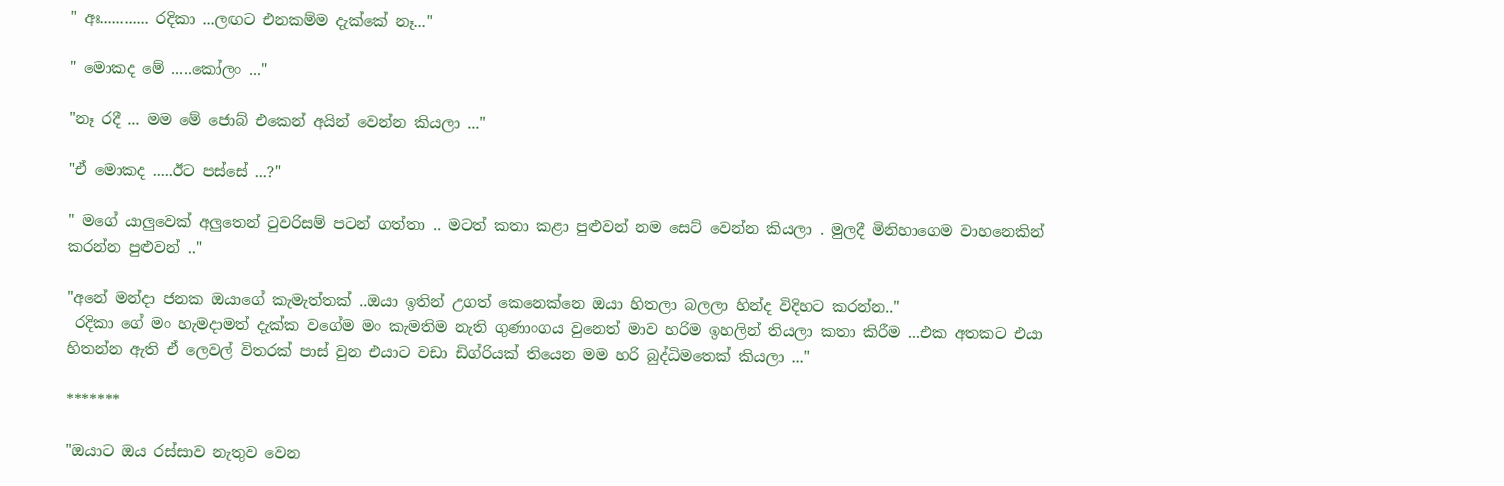" අඃ............ රදිකා ...ලඟට එනකම්ම දැක්කේ නෑ..."

" මොකද මේ .....කෝලං ..."

"නෑ රදී ... මම මේ ජොබ් එකෙන් අයින් වෙන්න කියලා ..."

"ඒ මොකද .....ඊට පස්සේ ...?"

" මගේ යාලුවෙක් අලුතෙන් ටුවරිසම් පටන් ගත්තා .. මටත් කතා කළා පුළුවන් නම සෙට් වෙන්න කියලා . මුලදී මිනිහාගෙම වාහනෙකින් කරන්න පුළුවන් .."

"අනේ මන්දා ජනක ඔයාගේ කැමැත්තක් ..ඔයා ඉතින් උගත් කෙනෙක්නෙ ඔයා හිතලා බලලා හින්ද විදිහට කරන්න.."
 රදිකා ගේ මං හැමදාමත් දැක්ක වගේම මං කැමතිම නැති ගුණාංගය වුනෙත් මාව හරිම ඉහලින් තියලා කතා කිරීම ...එක අතකට එයා හිතන්න ඇති ඒ ලෙවල් විතරක් පාස් වුන එයාට වඩා ඩිග්රියක් තියෙන මම හරි බුද්ධිමතෙක් කියලා ..."

*******

"ඔයාට ඔය රස්සාව නැතුව වෙන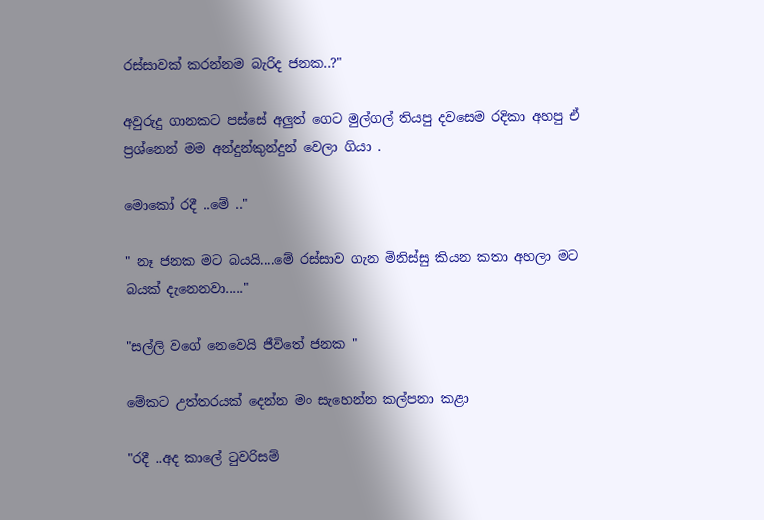රස්සාවක් කරන්නම බැරිද ජනක..?"

අවුරුදු ගානකට පස්සේ අලුත් ගෙට මුල්ගල් තියපු දවසෙම රදිකා අහපු ඒ ප්‍රශ්නෙන් මම අන්දුන්කුන්දුන් වෙලා ගියා .

මොකෝ රදී ..මේ .."

" නෑ ජනක මට බයයි....මේ රස්සාව ගැන මිනිස්සු කියන කතා අහලා මට බයක් දැනෙනවා....."

"සල්ලි වගේ නෙවෙයි ජීවිතේ ජනක "

මේකට උත්තරයක් දෙන්න මං සැහෙන්න කල්පනා කළා

"රදී ..අද කාලේ ටුවරිසම්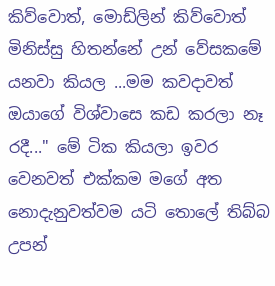කිව්වොත්, මොඩ්ලින් කිව්වොත් මිනිස්සු හිතන්නේ උන් වේසකමේ යනවා කියල ...මම කවදාවත් ඔයාගේ විශ්වාසෙ කඩ කරලා නෑ රදී..." මේ ටික කියලා ඉවර වෙනවත් එක්කම මගේ අත නොදැනුවත්වම යටි තොලේ තිබ්බ උපන්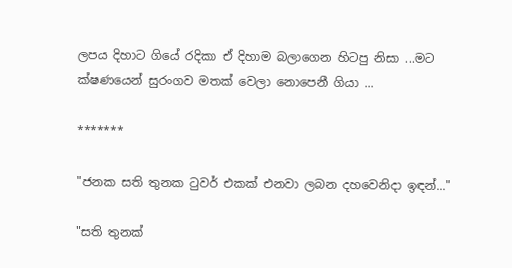ලපය දිහාට ගියේ රදිකා ඒ දිහාම බලාගෙන හිටපු නිසා ...මට ක්ෂණයෙන් සුරංගව මතක් වෙලා නොපෙනී ගියා ...

*******

"ජනක සති තුනක ටුවර් එකක් එනවා ලබන දහවෙනිදා ඉඳන්..."

"සති තුනක්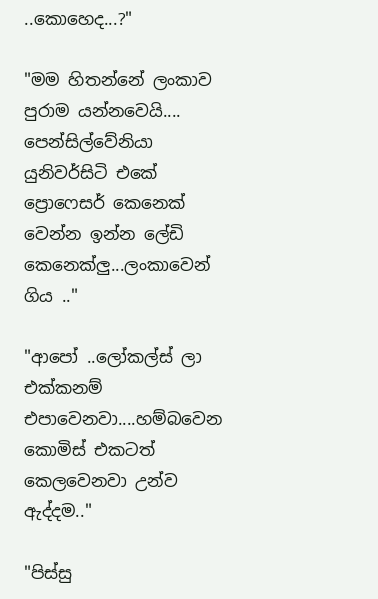..කොහෙද...?"

"මම හිතන්නේ ලංකාව පුරාම යන්නවෙයි.... පෙන්සිල්වේනියා යුනිවර්සිටි එකේ ප්‍රොෆෙසර් කෙනෙක් වෙන්න ඉන්න ලේඩි කෙනෙක්ලු...ලංකාවෙන් ගිය .."

"ආපෝ ..ලෝකල්ස් ලා එක්කනම් එපාවෙනවා....හම්බවෙන කොමිස් එකටත් කෙලවෙනවා උන්ව ඇද්දම.."

"පිස්සු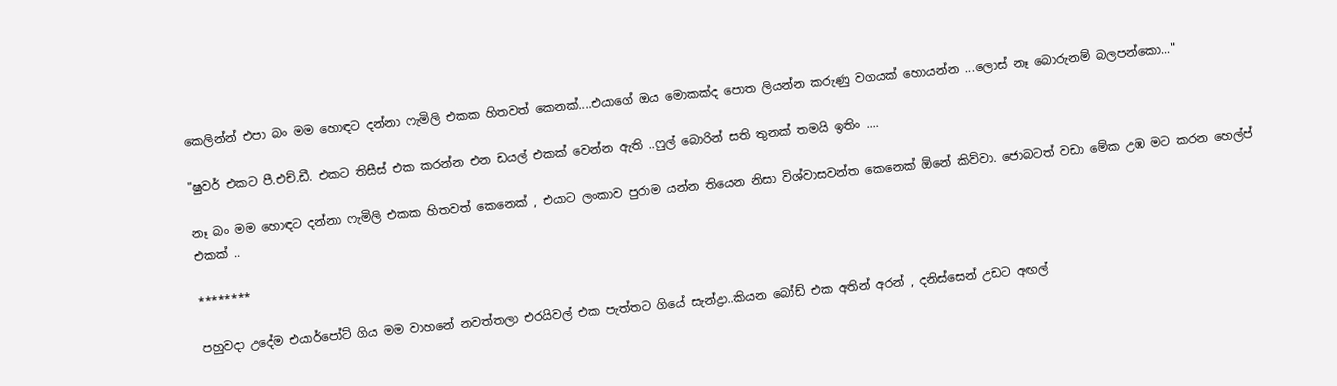කෙලින්න් එපා බං මම හොඳට දන්නා ෆැමිලි එකක හිතවත් කෙනක්....එයාගේ ඔය මොකක්ද පොත ලියන්න කරුණු වගයක් හොයන්න ...ලොස් නෑ බොරුනම් බලපන්කො..."

"ෂුවර් එකට පී.එච්.ඩී. එකට තිසීස් එක කරන්න එන ඩයල් එකක් වෙන්න ඇති ..ෆුල් බොරින් සති තුනක් තමයි ඉතිං ....

නෑ බං මම හොඳට දන්නා ෆැමිලි එකක හිතවත් කෙනෙක් , එයාට ලංකාව පුරාම යන්න තියෙන නිසා විශ්වාසවන්ත කෙනෙක් ඕනේ කිව්වා. ජොබටත් වඩා මේක උඹ මට කරන හෙල්ප් එකක් ..

********

පහුවදා උදේම එයාර්පෝට් ගිය මම වාහනේ නවත්තලා එරයිවල් එක පැත්තට ගියේ සැන්ද්‍රා..කියන බෝඩ් එක අතින් අරන් , දනිස්සෙන් උඩට අඟල්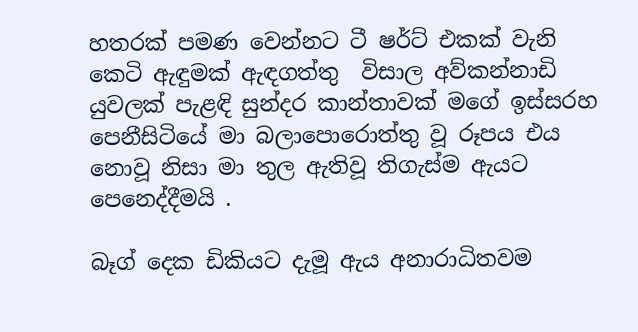හතරක් පමණ වෙන්නට ටී ෂර්ට් එකක් වැනි කෙටි ඇඳුමක් ඇඳගත්තු  විසාල අව්කන්නාඩි යුවලක් පැළඳි සුන්දර කාන්තාවක් මගේ ඉස්සරහ පෙනීසිටියේ මා බලාපොරොත්තු වූ රූපය එය නොවූ නිසා මා තුල ඇතිවූ තිගැස්ම ඇයට පෙනෙද්දීමයි .

බෑග් දෙක ඩිකියට දැමූ ඇය අනාරාධිතවම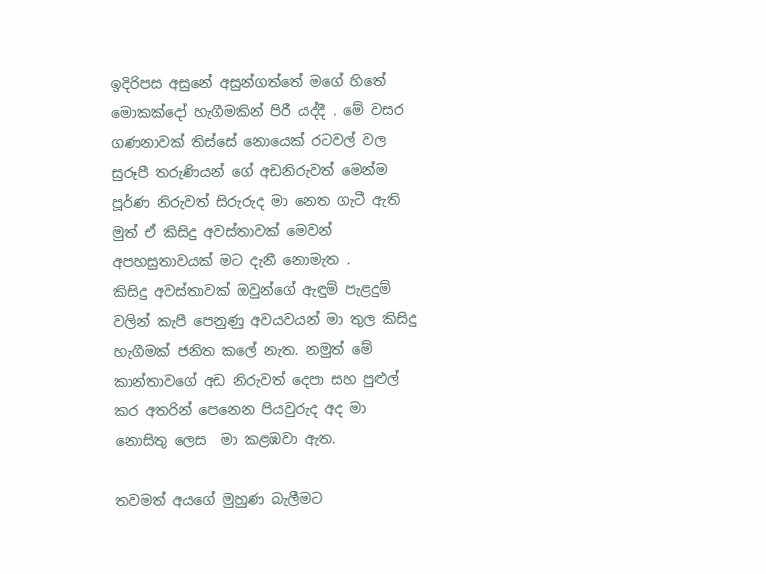ඉදිරිපස අසුනේ අසුන්ගත්තේ මගේ හිතේ මොකක්දෝ හැගීමකින් පිරී යද්දී . මේ වසර ගණනාවක් තිස්සේ නොයෙක් රටවල් වල සුරූපී තරුණියන් ගේ අඩනිරුවත් මෙන්ම පූර්ණ නිරුවත් සිරුරුද මා නෙත ගැටී ඇති මුත් ඒ කිසිදු අවස්තාවක් මෙවන් අපහසුතාවයක් මට දැනී නොමැත .
කිසිදු අවස්තාවක් ඔවුන්ගේ ඇඳුම් පැළදුම් වලින් කැපී පෙනුණු අවයවයන් මා තුල කිසිදු හැගීමක් ජනිත කලේ නැත. නමුත් මේ කාන්තාවගේ අඩ නිරුවත් දෙපා සහ පුළුල් කර අතරින් පෙනෙන පියවුරුද අද මා නොසිතු ලෙස  මා කළඹවා ඇත.

තවමත් අයගේ මුහුණ බැලීමට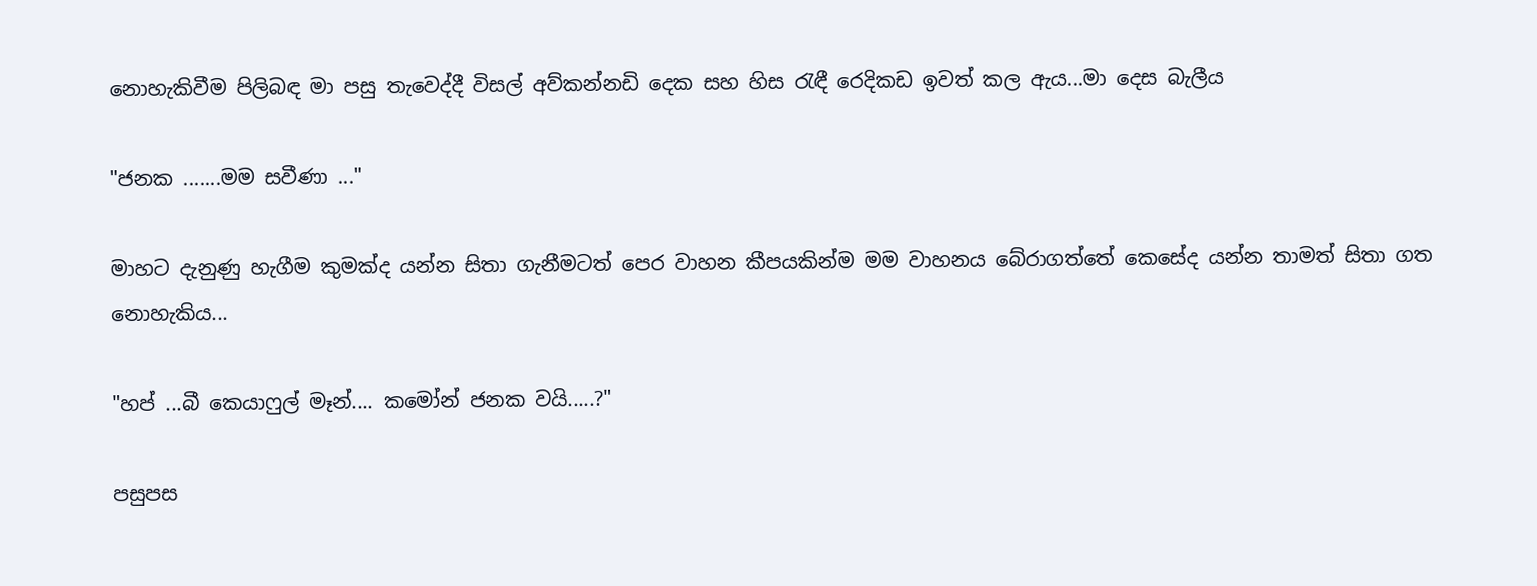නොහැකිවීම පිලිබඳ මා පසු තැවෙද්දී විසල් අව්කන්නඩි දෙක සහ හිස රැඳී රෙදිකඩ ඉවත් කල ඇය...මා දෙස බැලීය

"ජනක .......මම සවීණා ..."

මාහට දැනුණු හැගීම කුමක්ද යන්න සිතා ගැනීමටත් පෙර වාහන කීපයකින්ම මම වාහනය බේරාගත්තේ කෙසේද යන්න තාමත් සිතා ගත නොහැකිය...

"හප් ...බී කෙයාෆුල් මෑන්.... කමෝන් ජනක වයි.....?"

පසුපස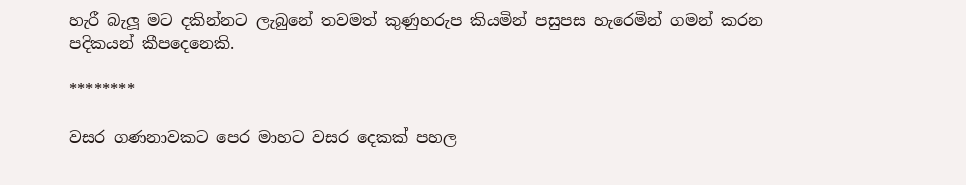හැරී බැලූ මට දකින්නට ලැබුනේ තවමත් කුණුහරුප කියමින් පසුපස හැරෙමින් ගමන් කරන පදිකයන් කීපදෙනෙකි.

********

වසර ගණනාවකට පෙර මාහට වසර දෙකක් පහල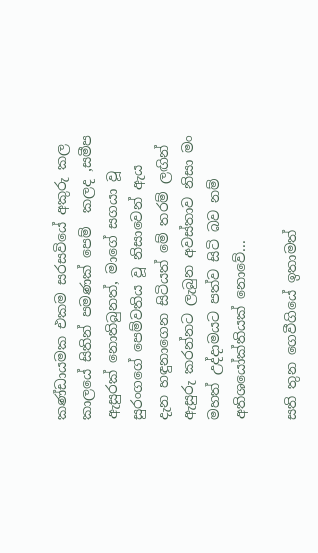කණ්ඩායමක එකම සරසවියේ අකුරු කල කාලයේ සිතින් පමණක් පෙම්  කලද ,සමීප ඇසුරක් නොතිබුනත්, මාගේ සගයා වූ සුරංගගේ පෙම්වතිය වූ නිසාවෙන් ඇය දැන හඳුනාගෙන සිටියත් මේ තරම් ලඟින් ඇසුරු කරන්නට ලැබුන අවස්තාව නිසා මං මහත් උද්දාමයට පත්ව සිටි බව නම් අතිශයෝක්තියක් නොවේ...

සති තුන ගෙවීගියේ ඉතාමත්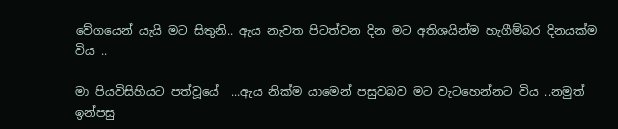වේගයෙන් යැයි මට සිතුනි.. ඇය නැවත පිටත්වන දින මට අතිශයින්ම හැගීම්බර දිනයක්ම විය ..

මා පියවිසිහියට පත්වූයේ  ...ඇය නික්ම යාමෙන් පසුවබව මට වැටහෙන්නට විය ..නමුත් ඉන්පසු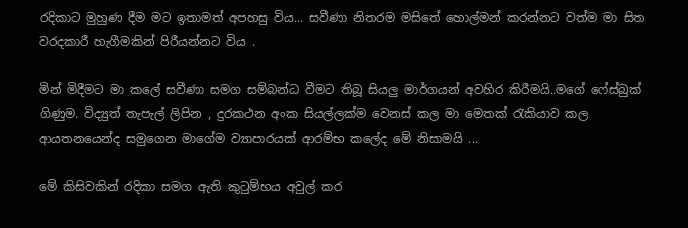රදිකාට මුහුණ දීම මට ඉතාමත් අපහසු විය... සවීණා නිතරම මසිතේ හොල්මන් කරන්නට වත්ම මා සිත වරදකාරී හැගීමකින් පිරීයන්නට විය .

මින් මිදීමට මා කලේ සවීණා සමග සම්බන්ධ වීමට තිබූ සියලු මාර්ගයන් අවහිර කිරීමයි..මගේ ෆේස්බුක් ගිණුම. විද්‍යුත් තැපැල් ලිපින , දුරකථන අංක සියල්ලක්ම වෙනස් කල මා මෙතක් රැකියාව කල ආයතනයෙන්ද සමුගෙන මාගේම ව්‍යාපාරයක් ආරම්භ කලේද මේ නිසාමයි ...

මේ කිසිවකින් රදිකා සමග ඇති කුටුම්භය අවුල් කර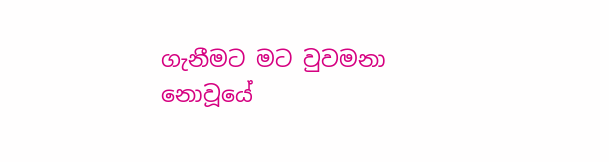ගැනීමට මට වුවමනා නොවූයේ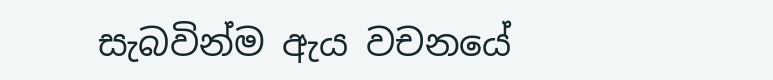සැබවින්ම ඇය වචනයේ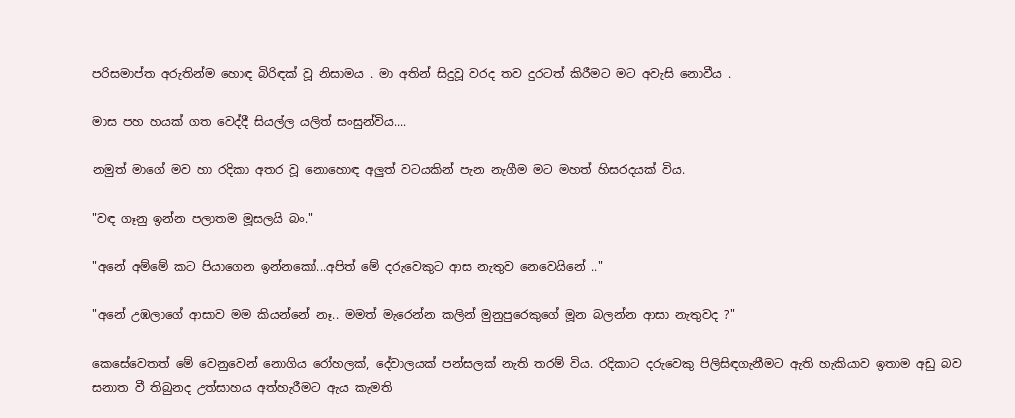පරිසමාප්ත අරුතින්ම හොඳ බිරිඳක් වූ නිසාමය . මා අතින් සිදුවූ වරද තව දුරටත් කිරීමට මට අවැසි නොවීය .

මාස පහ හයක් ගත වෙද්දී සියල්ල යලිත් සංසුන්විය....

නමුත් මාගේ මව හා රදිකා අතර වූ නොහොඳ අලුත් වටයකින් පැන නැගීම මට මහත් හිසරදයක් විය.

"වඳ ගෑනු ඉන්න පලාතම මූසලයි බං."

"අනේ අම්මේ කට පියාගෙන ඉන්නකෝ...අපිත් මේ දරුවෙකුට ආස නැතුව නෙවෙයිනේ .."

"අනේ උඹලාගේ ආසාව මම කියන්නේ නෑ.. මමත් මැරෙන්න කලින් මුනුපුරෙකුගේ මූන බලන්න ආසා නැතුවද ?"

කෙසේවෙතත් මේ වෙනුවෙන් නොගිය රෝහලක්, දේවාලයක් පන්සලක් නැති තරම් විය. රදිකාට දරුවෙකු පිලිසිඳගැනීමට ඇති හැකියාව ඉතාම අඩු බව සනාත වී තිබුනද උත්සාහය අත්හැරීමට ඇය කැමති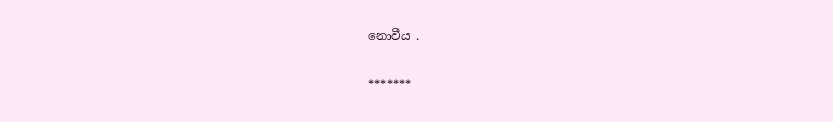නොවීය .

*******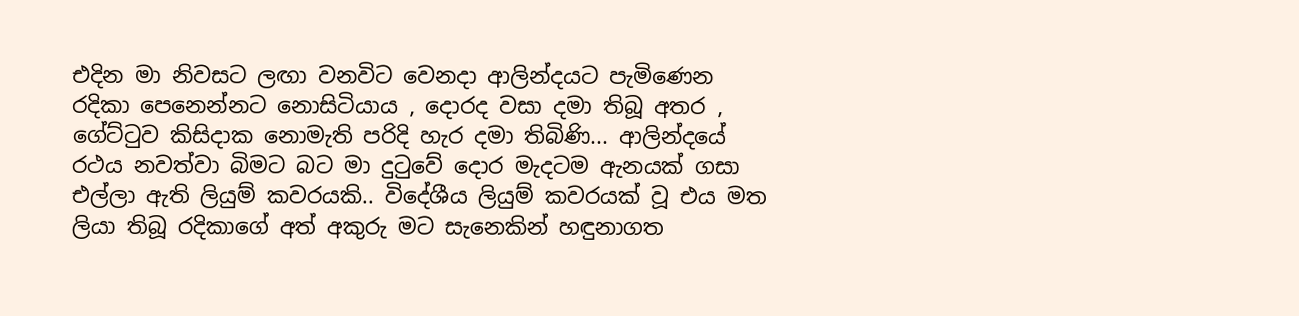එදින මා නිවසට ලඟා වනවිට වෙනදා ආලින්දයට පැමිණෙන රදිකා පෙනෙන්නට නොසිටියාය , දොරද වසා දමා තිබූ අතර , ගේට්ටුව කිසිදාක නොමැති පරිදි හැර දමා තිබිණි... ආලින්දයේ රථය නවත්වා බිමට බට මා දුටුවේ දොර මැදටම ඇනයක් ගසා එල්ලා ඇති ලියුම් කවරයකි.. විදේශීය ලියුම් කවරයක් වූ එය මත ලියා තිබූ රදිකාගේ අත් අකුරු මට සැනෙකින් හඳුනාගත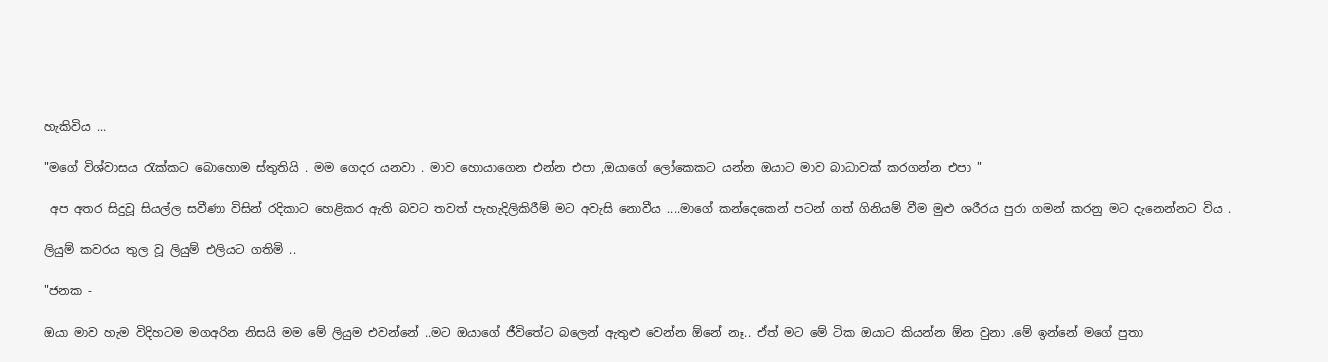හැකිවිය ...

"මගේ විශ්වාසය රැක්කට බොහොම ස්තුතියි . මම ගෙදර යනවා . මාව හොයාගෙන එන්න එපා ,ඔයාගේ ලෝකෙකට යන්න ඔයාට මාව බාධාවක් කරගන්න එපා "

 අප අතර සිදුවූ සියල්ල සවීණා විසින් රදිකාට හෙළිකර ඇති බවට තවත් පැහැදිලිකිරීම් මට අවැසි නොවීය ....මාගේ කන්දෙකෙන් පටන් ගත් ගිනියම් වීම මුළු ශරීරය පුරා ගමන් කරනු මට දැනෙන්නට විය .

ලියුම් කවරය තුල වූ ලියුම් එලියට ගතිමි ..

"ජනක -

ඔයා මාව හැම විදිහටම මගඅරින නිසයි මම මේ ලියුම එවන්නේ ..මට ඔයාගේ ජීවිතේට බලෙන් ඇතුළු වෙන්න ඕනේ නෑ.. ඒත් මට මේ ටික ඔයාට කියන්න ඕන වුනා .මේ ඉන්නේ මගේ පුතා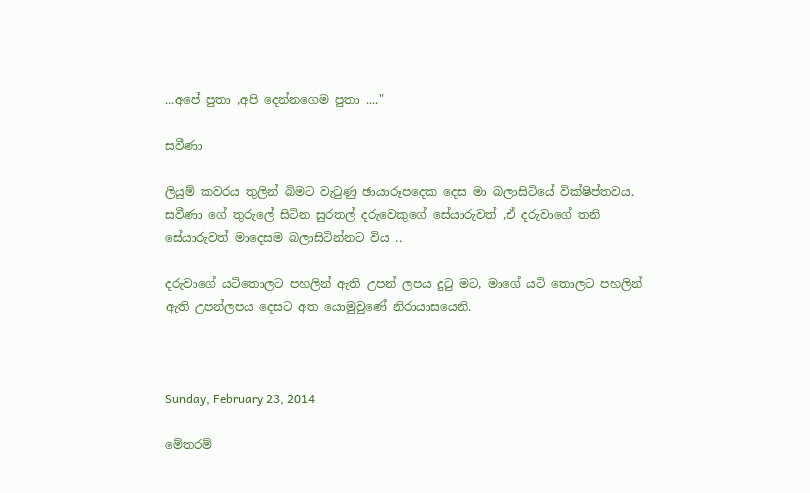...අපේ පුතා ,අපි දෙන්නගෙම පුතා ...."

සවීණා

ලියුම් කවරය තුලින් බිමට වැටුණු ඡායාරූපදෙක දෙස මා බලාසිටියේ වික්ෂිප්තවය. සවීණා ගේ තුරුලේ සිටින සුරතල් දරුවෙකුගේ සේයාරුවත් ,ඒ දරුවාගේ තනි සේයාරුවත් මාදෙසම බලාසිටින්නට විය ..

දරුවාගේ යටිතොලට පහලින් ඇති උපන් ලපය දුටු මට, මාගේ යටි තොලට පහලින් ඇති උපන්ලපය දෙසට අත යොමුවුණේ නිරායාසයෙනි.



Sunday, February 23, 2014

මේතරම්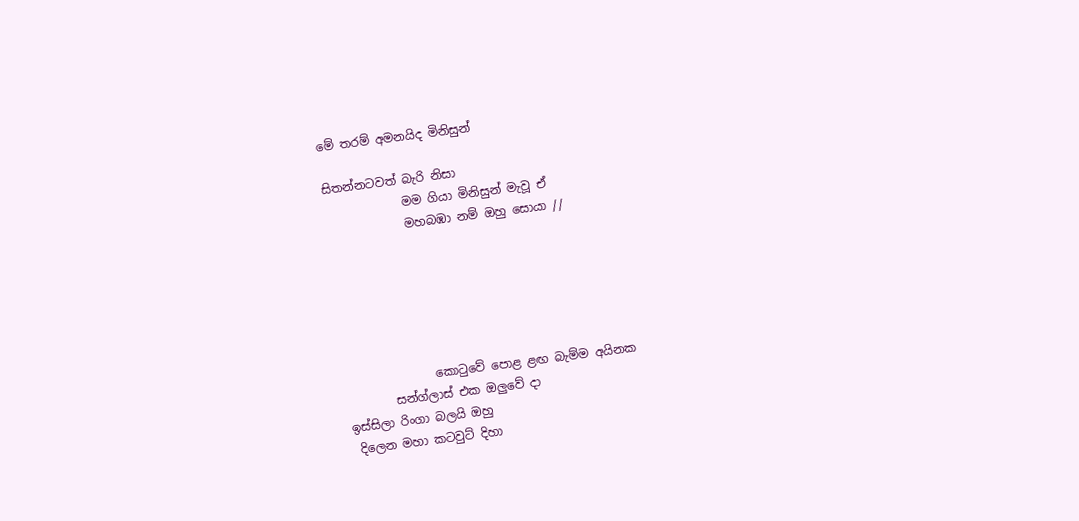මේ තරම් අමනයිද මිනිසුන්

සිතන්නටවත් බැරි නිසා
             මම ගියා මිනිසුන් මැවූ ඒ
             මහබඹා නම් ඔහු සොයා //






               කොටුවේ පොළ ළඟ බැම්ම අයිනක
        සන්ග්ලාස් එක ඔලුවේ දා
ඉස්සිලා රිංගා බලයි ඔහු
 දිලෙන මහා කටවුට් දිහා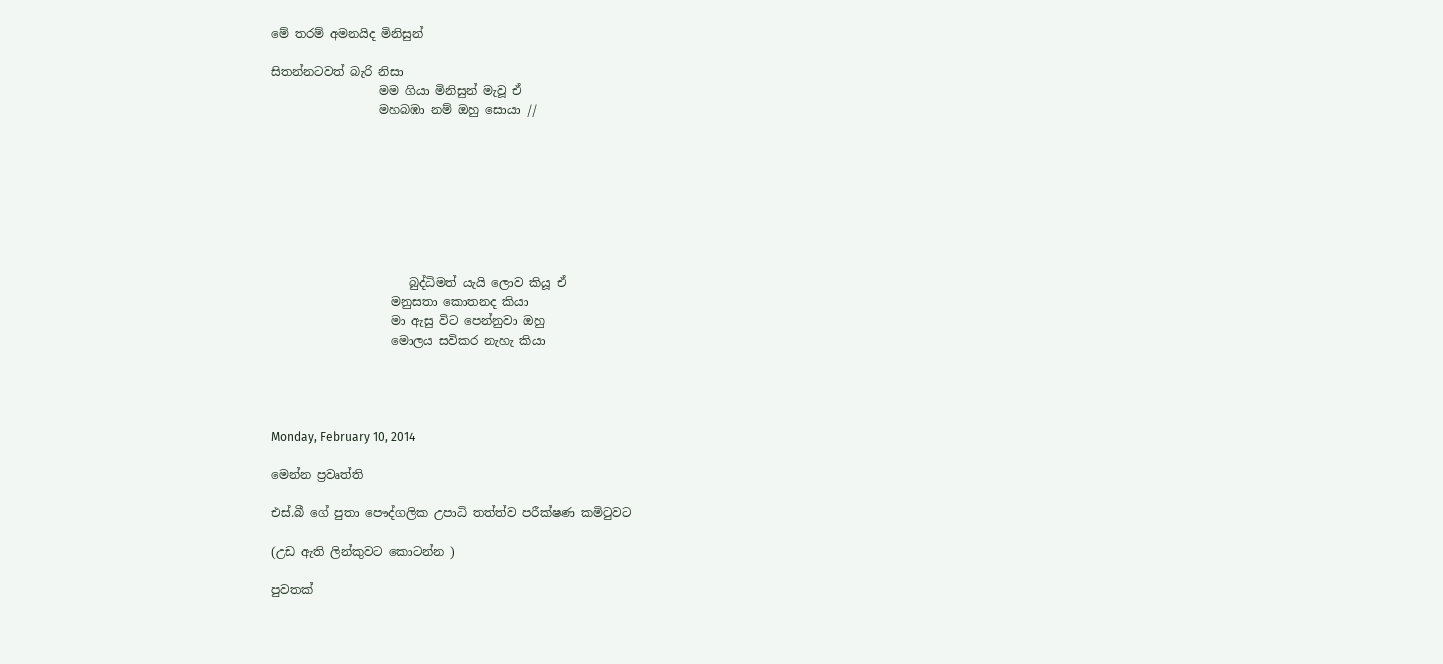මේ තරම් අමනයිද මිනිසුන්

සිතන්නටවත් බැරි නිසා
                  මම ගියා මිනිසුන් මැවූ ඒ
                  මහබඹා නම් ඔහු සොයා //








                       බුද්ධිමත් යැයි ලොව කියූ ඒ
                    මනුසතා කොතනද කියා
                    මා ඇසු විට පෙන්නුවා ඔහු
                    මොලය සවිකර නැහැ කියා




Monday, February 10, 2014

මෙන්න ප්‍රවෘත්ති

එස්.බී ගේ පුතා පෞද්ගලික උපාධි තත්ත්ව පරීක්ෂණ කමිටුවට

(උඩ ඇති ලින්කුවට කොටන්න )

පුවතක්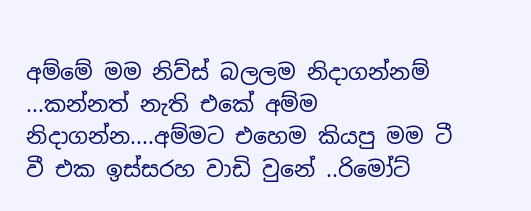අම්මේ මම නිව්ස් බලලම නිදාගන්නම් ...කන්නත් නැති එකේ අම්ම නිදාගන්න....අම්මට එහෙම කියපු මම ටී වී එක ඉස්සරහ වාඩි වුනේ ..රිමෝට්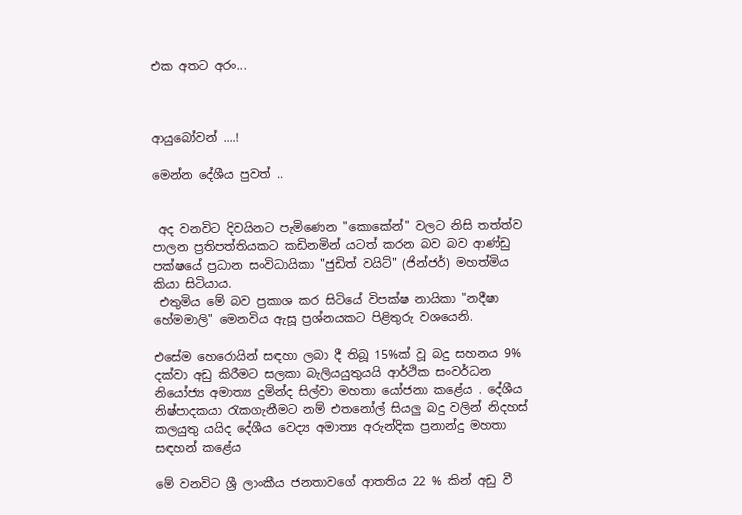එක අතට අරං...



ආයුබෝවන් ....!

මෙන්න දේශීය පුවත් ..


 අද වනවිට දිවයිනට පැමිණෙන "කොකේන්" වලට නිසි තත්ත්ව පාලන ප්‍රතිපත්තියකට කඩිනමින් යටත් කරන බව බව ආණ්ඩු පක්ෂයේ ප්‍රධාන සංවිධායිකා "ජුඩිත් වයිට්" (ජින්ජර්) මහත්මිය කියා සිටියාය.
 එතුමිය මේ බව ප්‍රකාශ කර සිටියේ විපක්ෂ නායිකා "නදීෂා හේමමාලි" මෙනවිය ඇසූ ප්‍රශ්නයකට පිළිතුරු වශයෙනි.

එසේම හෙරොයින් සඳහා ලබා දී තිබූ 15%ක් වූ බදු සහනය 9% දක්වා අඩු කිරීමට සලකා බැලියයුතුයයි ආර්ථික සංවර්ධන නියෝජ්‍ය අමාත්‍ය දුමින්ද සිල්වා මහතා යෝජනා කළේය . දේශීය නිෂ්පාදකයා රැකගැනීමට නම් එතනෝල් සියලු බදු වලින් නිදහස් කලයුතු යයිද දේශීය වෙද්‍ය අමාත්‍ය අරුන්දික ප්‍රනාන්දු මහතා සඳහන් කළේය

මේ වනවිට ශ්‍රී ලාංකීය ජනතාවගේ ආතතිය 22 % කින් අඩු වී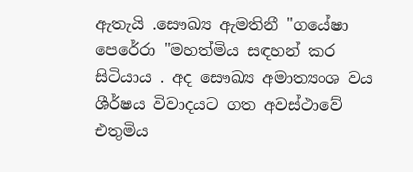ඇතැයි .සෞඛ්‍ය ඇමතිනී "ගයේෂා පෙරේරා "මහත්මිය සඳහන් කර සිටියාය . අද සෞඛ්‍ය අමාත්‍යංශ වය ශීර්ෂය විවාදයට ගත අවස්ථාවේ එතුමිය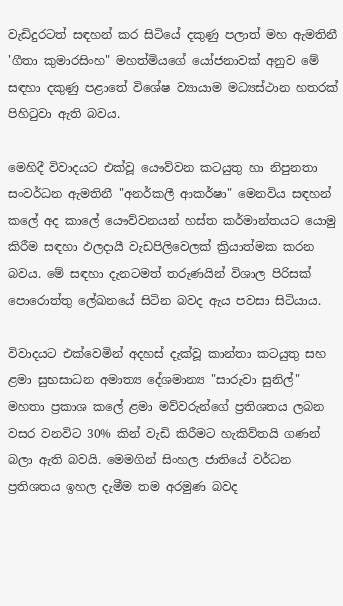වැඩිදුරටත් සඳහන් කර සිටියේ දකුණු පලාත් මහ ඇමතිනී 'ගීතා කුමාරසිංහ" මහත්මියගේ යෝජනාවක් අනුව මේ සඳහා දකුණු පළාතේ විශේෂ ව්‍යායාම මධ්‍යස්ථාන හතරක් පිහිටුවා ඇති බවය.

මෙහිදී විවාදයට එක්වූ යෞව්වන කටයුතු හා නිපුනතා සංවර්ධන ඇමතිනී "අනර්කලී ආකර්ෂා" මෙනවිය සඳහන් කලේ අද කාලේ යෞව්වනයන් හස්ත කර්මාන්තයට යොමු කිරීම සඳහා ඵලදායී වැඩපිලිවෙලක් ක්‍රියාත්මක කරන බවය. මේ සඳහා දැනටමත් තරුණයින් විශාල පිරිසක් පොරොත්තු ලේඛනයේ සිටින බවද ඇය පවසා සිටියාය.

විවාදයට එක්වෙමින් අදහස් දැක්වූ කාන්තා කටයුතු සහ ළමා සුභසාධන අමාත්‍ය දේශමාන්‍ය "සාරුවා සුනිල්" මහතා ප්‍රකාශ කලේ ළමා මව්වරුන්ගේ ප්‍රතිශතය ලබන වසර වනවිට 30% කින් වැඩි කිරීමට හැකිව්තයි ගණන් බලා ඇති බවයි. මෙමගින් සිංහල ජාතියේ වර්ධන ප්‍රතිශතය ඉහල දැමීම තම අරමුණ බවද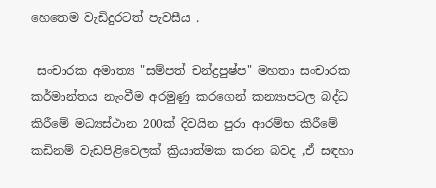හෙතෙම වැඩිදුරටත් පැවසීය .

 සංචාරක අමාත්‍ය "සම්පත් චන්ද්‍රපුෂ්ප" මහතා සංචාරක කර්මාන්තය නැංවීම අරමුණු කරගෙන් කන්‍යාපටල බද්ධ කිරීමේ මධ්‍යස්ථාන 200ක් දිවයින පුරා ආරම්භ කිරීමේ කඩිනම් වැඩපිළිවෙලක් ක්‍රියාත්මක කරන බවද ,ඒ සඳහා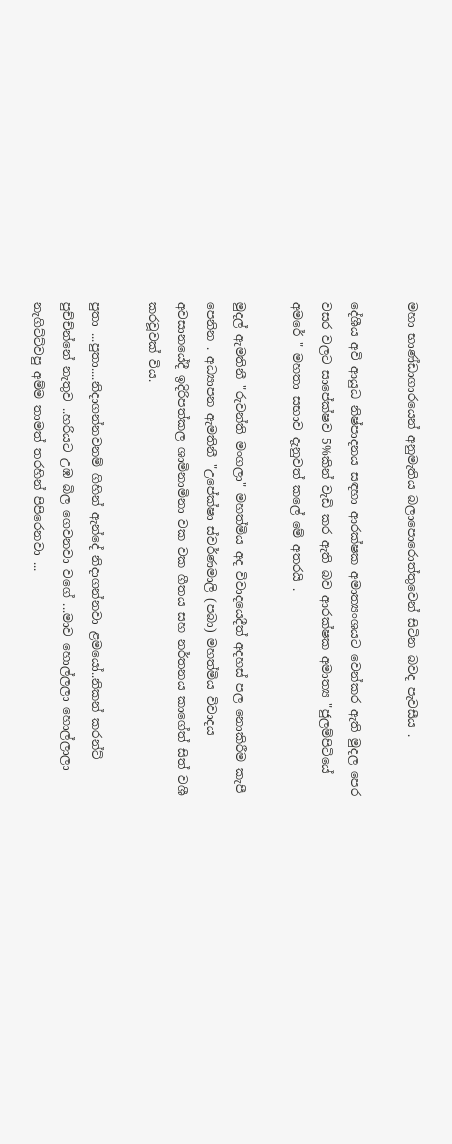මහා භාණ්ඩාගාරයෙන් අනුමැතිය බලාපොරොත්තුවෙන් සිටින බවද පැවසීය .

දේශීය අවි ආයුධ නිෂ්පාදනය සඳහා ආරක්ෂක අමාත්‍යංශයට වෙන්කර ඇති මුදල පෙර වසර වලට සාපේක්ෂව 5%කින් වැඩි කර ඇති බව ආරක්ෂක අමාත්‍ය "ජුලම්පිටියේ අමරේ " මහතා සභාව දැනුවත් කලේ මේ අතරයි .

මුදල් ඇමතිනී "රුවන්ති මංගලා" මහත්මිය අද විවාදයෙදීත් අදහස් පල නොකිරීම කැපී පෙනින . අධ්‍යාපන ඇමතිනී "උපේක්ෂා ස්වර්ණමාලි (පබා) මහත්මිය විවාදය අවසානයේදී ඉදිරිපත්කල ශාමිනාමිනා වක වක ගීතය සහ නර්තනය කාගේත් සිත් වශී කරවූවක් විය.

පුතා ...පුතා....නිදාගන්නවනම් ගිහින් ඇන්දේ නිදාගන්නවා ළමයෝ..නිකන් කරන්ට් පුච්ච්න්නේ නැතුව ..හරියට උඹ බිල ගෙවනවා වගේ ...මාව හොල්ලලා හොල්ලාලා නැගිට්ට්වපු අම්ම තාමත් තරහින් පිපිරෙනවා ...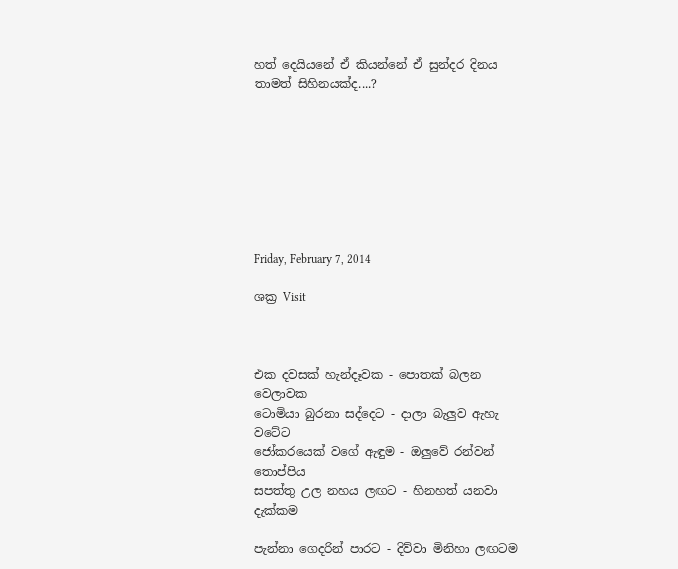හත් දෙයියනේ ඒ කියන්නේ ඒ සුන්දර දිනය තාමත් සිහිනයක්ද....?








Friday, February 7, 2014

ශක්‍ර Visit



එක දවසක් හැන්දෑවක - පොතක් බලන වෙලාවක
ටොමියා බුරනා සද්දෙට - දාලා බැලුව ඇහැ වටේට
ජෝකරයෙක් වගේ ඇඳුම - ඔලුවේ රන්වන් තොප්පිය
සපත්තු උල නහය ලඟට - හිනහත් යනවා දැක්කම

පැන්නා ගෙදරින් පාරට - දිව්වා මිනිහා ලඟටම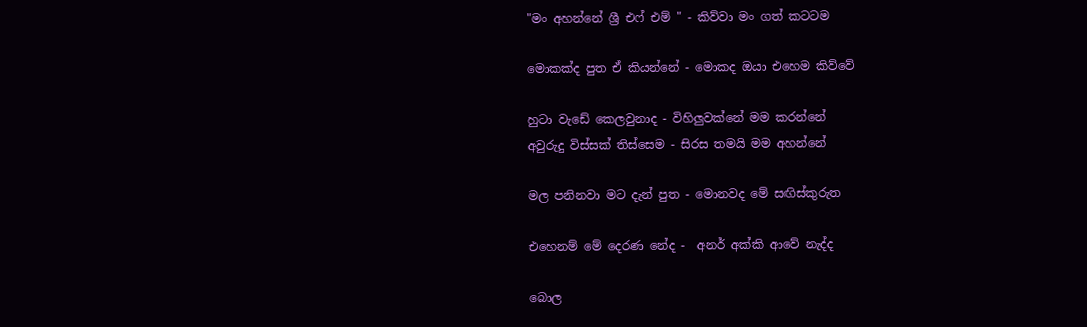"මං අහන්නේ ශ්‍රී එෆ් එම් " - කිව්වා මං ගත් කටටම

මොකක්ද පුත ඒ කියන්නේ - මොකද ඔයා එහෙම කිව්වේ

හුටා වැඩේ කෙලවුනාද - විහිලුවක්නේ මම කරන්නේ
අවුරුදු විස්සක් තිස්සෙම - සිරස තමයි මම අහන්නේ

මල පනිනවා මට දැන් පුත - මොනවද මේ සඟිස්කුරුත

එහෙනම් මේ දෙරණ නේද -  අනර් අක්කි ආවේ නැද්ද

බොල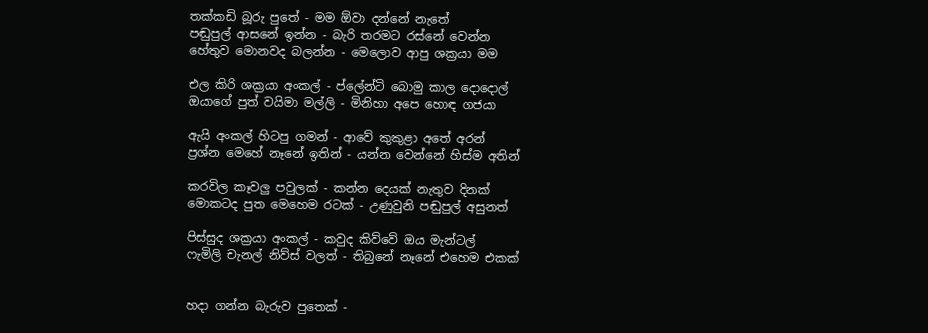තක්කඩි බූරු පුතේ - මම ඕවා දන්නේ නැතේ
පඬුපුල් ආසනේ ඉන්න - බැරි තරමට රස්නේ වෙන්න
හේතුව මොනවද බලන්න - මෙලොව ආපු ශක්‍රයා මම

එල කිරි ශක්‍රයා අංකල් - ප්ලේන්ටි බොමු කාල දොදොල්
ඔයාගේ පුත් වයිමා මල්ලි - මිනිහා අපෙ හොඳ ගජයා

ඇයි අංකල් හිටපු ගමන් - ආවේ කුකුළා අතේ අරන්
ප්‍රශ්න මෙහේ නෑනේ ඉතින් - යන්න වෙන්නේ හිස්ම අතින්

කරවිල කෑවලු පවුලක් - කන්න දෙයක් නැතුව දිනක්
මොකටද පුත මෙහෙම රටක් - උණුවුනි පඬුපුල් අසුනත්

පිස්සුද ශක්‍රයා අංකල් - කවුද කිව්වේ ඔය මැන්ටල්
ෆැමිලි චැනල් නිව්ස් වලත් - තිබුනේ නෑනේ එහෙම එකක්


හදා ගන්න බැරුව පුතෙක් -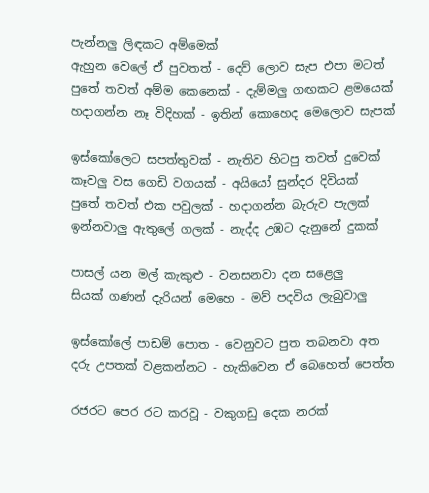පැන්නලු ලිඳකට අම්මෙක්
ඇහුන වෙලේ ඒ පුවතත් - දෙව් ලොව සැප එපා මටත්
පුතේ තවත් අම්ම කෙනෙක් - දැම්මලු ගඟකට ළමයෙක්
හදාගන්න නෑ විදිහක් - ඉතින් කොහෙද මෙලොව සැපක්

ඉස්කෝලෙට සපත්තුවක් - නැතිව හිටපු තවත් දුවෙක්
කෑවලු වස ගෙඩි වගයක් - අයියෝ සුන්දර දිවියක්
පුතේ තවත් එක පවුලක් - හදාගන්න බැරුව පැලක්
ඉන්නවාලු ඇතුලේ ගලක් - නැද්ද උඹට දැනුනේ දුකක්

පාසල් යන මල් කැකුළු - වනසනවා දන සළෙලු
සියක් ගණන් දැරියන් මෙහෙ - මව් පදවිය ලැබුවාලු

ඉස්කෝලේ පාඩම් පොත - වෙනුවට පුත තබනවා අත
දරු උපතක් වළකන්නට - හැකිවෙන ඒ බෙහෙත් පෙත්ත

රජරට පෙර රට කරවූ - වකුගඩු දෙක නරක්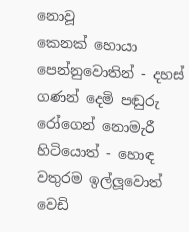නොවූ
කෙනක් හොයා පෙන්නුවොතින් - දහස් ගණන් දෙමි පඬුරු
රෝගෙන් නොමැරී හිටියොත් - හොඳ වතුරම ඉල්ලූවොත්
වෙඩි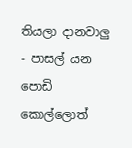තියලා දානවාලු - පාසල් යන පොඩි කොල්ලොත්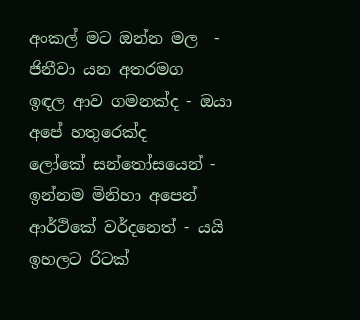අංකල් මට ඔන්න මල  - ජිනීවා යන අතරමග
ඉඳල ආව ගමනක්ද - ඔයා අපේ හතුරෙක්ද
ලෝකේ සන්තෝසයෙන් - ඉන්නම මිනිහා අපෙන්
ආර්ථිකේ වර්දනෙත් - යයි ඉහලට රිටක්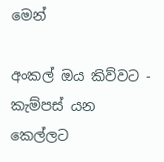මෙන්

අංකල් ඔය කිව්වට - කැම්පස් යන කෙල්ලට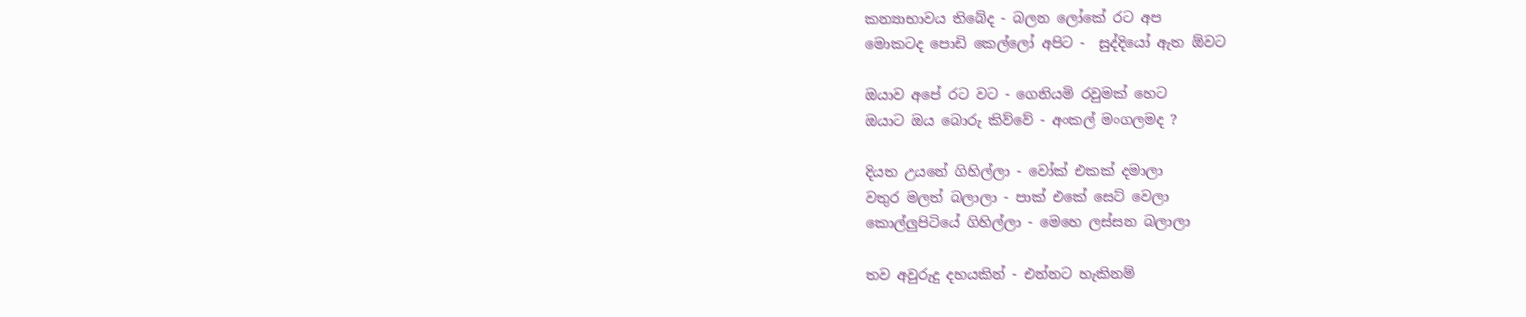කන්‍යාභාවය තිබේද - බලන ලෝකේ රට අප
මොකටද පොඩි කෙල්ලෝ අපිට -  සුද්දියෝ ඇත ඕවට

ඔයාව අපේ රට වට - ගෙනියමි රවුමක් හෙට
ඔයාට ඔය බොරු කිව්වේ - අංකල් මංගලමද ?

දියත උයනේ ගිහිල්ලා - වෝක් එකක් දමාලා
වතුර මලත් බලාලා - පාක් එකේ සෙට් වෙලා
කොල්ලුපිටියේ ගිහිල්ලා - මෙහෙ ලස්සන බලාලා

තව අවුරුදු දහයකින් - එන්නට හැකිනම්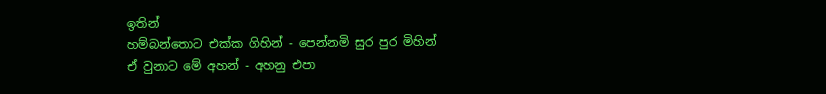ඉතින්
හම්බන්තොට එක්ක ගිහින් - පෙන්නමි සුර පුර මිහින්
ඒ වුනාට මේ අහන් - අහනු එපා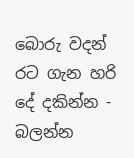බොරු වදන්
රට ගැන හරි දේ දකින්න - බලන්න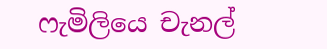ෆැමිලියෙ චැනල්